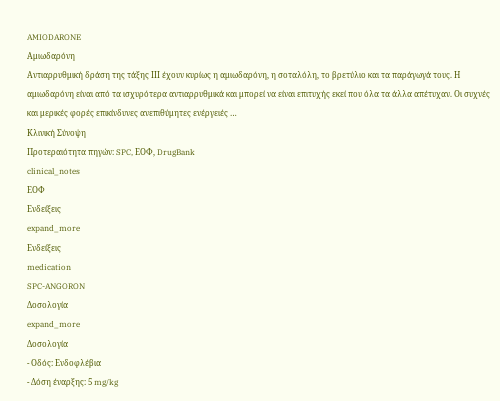AMIODARONE
Αμιωδαρόνη
Αντιαρρυθμική δράση της τάξης ΙΙΙ έχουν κυρίως η αμιωδαρόνη, η σοταλόλη, το βρετύλιο και τα παράγωγά τους. Η αμιωδαρόνη είναι από τα ισχυρότερα αντιαρρυθμικά και μπορεί να είναι επιτυχής εκεί που όλα τα άλλα απέτυχαν. Οι συχνές και μερικές φορές επικίνδυνες ανεπιθύμητες ενέργειές …
Κλινική Σύνοψη
Προτεραιότητα πηγών: SPC, ΕΟΦ, DrugBank
clinical_notes
ΕΟΦ
Ενδείξεις
expand_more
Ενδείξεις
medication
SPC-ANGORON
Δοσολογία
expand_more
Δοσολογία
- Οδός: Ενδοφλέβια
- Δόση έναρξης: 5 mg/kg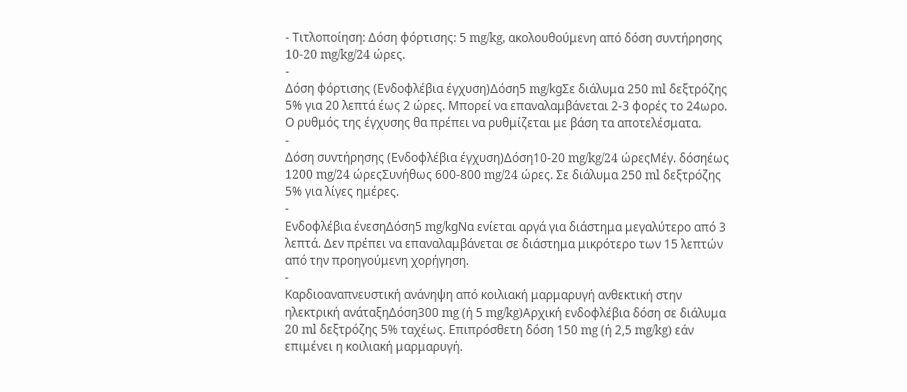- Τιτλοποίηση: Δόση φόρτισης: 5 mg/kg, ακολουθούμενη από δόση συντήρησης 10-20 mg/kg/24 ώρες.
-
Δόση φόρτισης (Ενδοφλέβια έγχυση)Δόση5 mg/kgΣε διάλυμα 250 ml δεξτρόζης 5% για 20 λεπτά έως 2 ώρες. Μπορεί να επαναλαμβάνεται 2-3 φορές το 24ωρο. Ο ρυθμός της έγχυσης θα πρέπει να ρυθμίζεται με βάση τα αποτελέσματα.
-
Δόση συντήρησης (Ενδοφλέβια έγχυση)Δόση10-20 mg/kg/24 ώρεςΜέγ. δόσηέως 1200 mg/24 ώρεςΣυνήθως 600-800 mg/24 ώρες. Σε διάλυμα 250 ml δεξτρόζης 5% για λίγες ημέρες.
-
Ενδοφλέβια ένεσηΔόση5 mg/kgΝα ενίεται αργά για διάστημα μεγαλύτερο από 3 λεπτά. Δεν πρέπει να επαναλαμβάνεται σε διάστημα μικρότερο των 15 λεπτών από την προηγούμενη χορήγηση.
-
Καρδιοαναπνευστική ανάνηψη από κοιλιακή μαρμαρυγή ανθεκτική στην ηλεκτρική ανάταξηΔόση300 mg (ή 5 mg/kg)Αρχική ενδοφλέβια δόση σε διάλυμα 20 ml δεξτρόζης 5% ταχέως. Επιπρόσθετη δόση 150 mg (ή 2,5 mg/kg) εάν επιμένει η κοιλιακή μαρμαρυγή.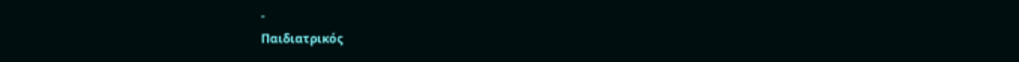-
Παιδιατρικός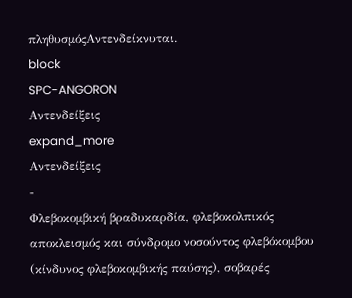πληθυσμόςΑντενδείκνυται.
block
SPC-ANGORON
Αντενδείξεις
expand_more
Αντενδείξεις
-
Φλεβοκομβική βραδυκαρδία, φλεβοκολπικός αποκλεισμός και σύνδρομο νοσούντος φλεβόκομβου (κίνδυνος φλεβοκομβικής παύσης), σοβαρές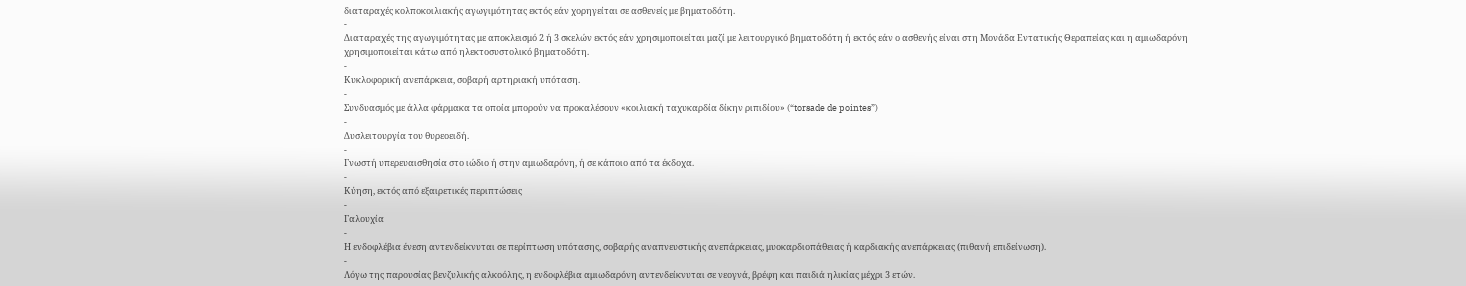διαταραχές κολποκοιλιακής αγωγιμότητας εκτός εάν χορηγείται σε ασθενείς με βηματοδότη.
-
Διαταραχές της αγωγιμότητας με αποκλεισμό 2 ή 3 σκελών εκτός εάν χρησιμοποιείται μαζί με λειτουργικό βηματοδότη ή εκτός εάν ο ασθενής είναι στη Μονάδα Εντατικής Θεραπείας και η αμιωδαρόνη χρησιμοποιείται κάτω από ηλεκτοσυστολικό βηματοδότη.
-
Κυκλοφορική ανεπάρκεια, σοβαρή αρτηριακή υπόταση.
-
Συνδυασμός με άλλα φάρμακα τα οποία μπορούν να προκαλέσουν «κοιλιακή ταχυκαρδία δίκην ριπιδίου» (“torsade de pointes”)
-
Δυσλειτουργία του θυρεοειδή.
-
Γνωστή υπερευαισθησία στο ιώδιο ή στην αμιωδαρόνη, ή σε κάποιο από τα έκδοχα.
-
Κύηση, εκτός από εξαιρετικές περιπτώσεις
-
Γαλουχία
-
Η ενδοφλέβια ένεση αντενδείκνυται σε περίπτωση υπότασης, σοβαρής αναπνευστικής ανεπάρκειας, μυοκαρδιοπάθειας ή καρδιακής ανεπάρκειας (πιθανή επιδείνωση).
-
Λόγω της παρουσίας βενζυλικής αλκοόλης, η ενδοφλέβια αμιωδαρόνη αντενδείκνυται σε νεογνά, βρέφη και παιδιά ηλικίας μέχρι 3 ετών.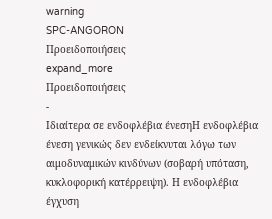warning
SPC-ANGORON
Προειδοποιήσεις
expand_more
Προειδοποιήσεις
-
Ιδιαίτερα σε ενδοφλέβια ένεσηΗ ενδοφλέβια ένεση γενικώς δεν ενδείκνυται λόγω των αιμοδυναμικών κινδύνων (σοβαρή υπόταση, κυκλοφορική κατέρρειψη). Η ενδοφλέβια έγχυση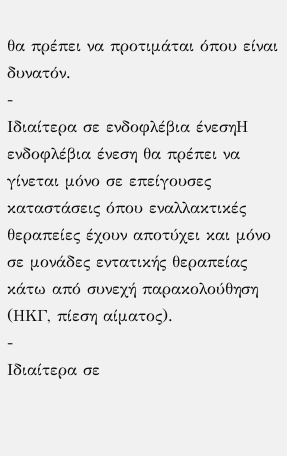θα πρέπει να προτιμάται όπου είναι δυνατόν.
-
Ιδιαίτερα σε ενδοφλέβια ένεσηΗ ενδοφλέβια ένεση θα πρέπει να γίνεται μόνο σε επείγουσες καταστάσεις όπου εναλλακτικές θεραπείες έχουν αποτύχει και μόνο σε μονάδες εντατικής θεραπείας κάτω από συνεχή παρακολούθηση (ΗΚΓ, πίεση αίματος).
-
Ιδιαίτερα σε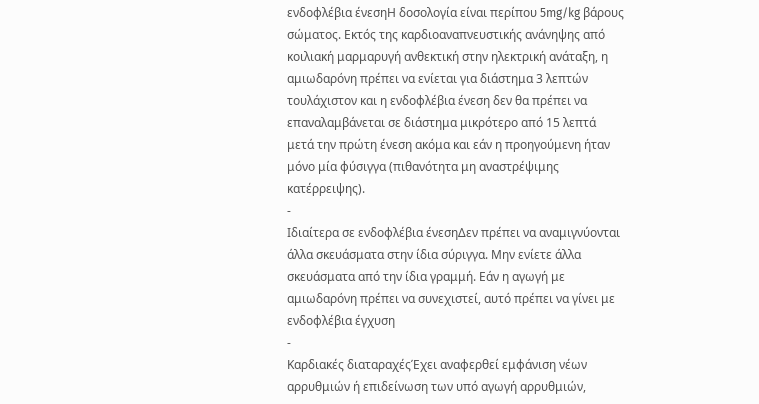ενδοφλέβια ένεσηH δοσολογία είναι περίπου 5mg/kg βάρους σώματος. Εκτός της καρδιοαναπνευστικής ανάνηψης από κοιλιακή μαρμαρυγή ανθεκτική στην ηλεκτρική ανάταξη, η αμιωδαρόνη πρέπει να ενίεται για διάστημα 3 λεπτών τουλάχιστον και η ενδοφλέβια ένεση δεν θα πρέπει να επαναλαμβάνεται σε διάστημα μικρότερο από 15 λεπτά μετά την πρώτη ένεση ακόμα και εάν η προηγούμενη ήταν μόνο μία φύσιγγα (πιθανότητα μη αναστρέψιμης κατέρρειψης).
-
Ιδιαίτερα σε ενδοφλέβια ένεσηΔεν πρέπει να αναμιγνύονται άλλα σκευάσματα στην ίδια σύριγγα. Μην ενίετε άλλα σκευάσματα από την ίδια γραμμή. Εάν η αγωγή με αμιωδαρόνη πρέπει να συνεχιστεί, αυτό πρέπει να γίνει με ενδοφλέβια έγχυση
-
Καρδιακές διαταραχέςΈχει αναφερθεί εμφάνιση νέων αρρυθμιών ή επιδείνωση των υπό αγωγή αρρυθμιών,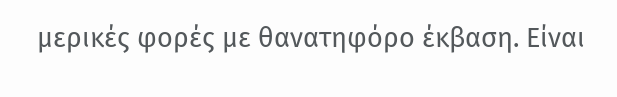μερικές φορές με θανατηφόρο έκβαση. Είναι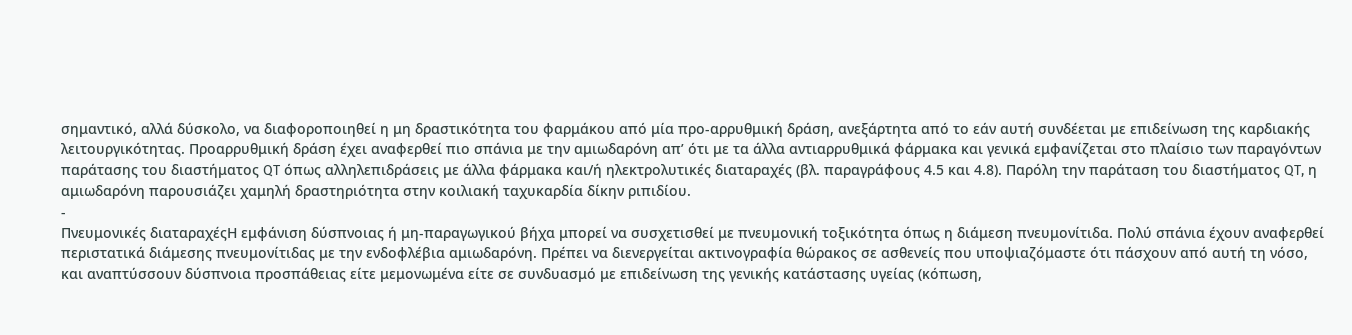σημαντικό, αλλά δύσκολο, να διαφοροποιηθεί η μη δραστικότητα του φαρμάκου από μία προ-αρρυθμική δράση, ανεξάρτητα από το εάν αυτή συνδέεται με επιδείνωση της καρδιακής λειτουργικότητας. Προαρρυθμική δράση έχει αναφερθεί πιο σπάνια με την αμιωδαρόνη απ’ ότι με τα άλλα αντιαρρυθμικά φάρμακα και γενικά εμφανίζεται στο πλαίσιο των παραγόντων παράτασης του διαστήματος QT όπως αλληλεπιδράσεις με άλλα φάρμακα και/ή ηλεκτρολυτικές διαταραχές (βλ. παραγράφους 4.5 και 4.8). Παρόλη την παράταση του διαστήματος QT, η αμιωδαρόνη παρουσιάζει χαμηλή δραστηριότητα στην κοιλιακή ταχυκαρδία δίκην ριπιδίου.
-
Πνευμονικές διαταραχέςΗ εμφάνιση δύσπνοιας ή μη-παραγωγικού βήχα μπορεί να συσχετισθεί με πνευμονική τοξικότητα όπως η διάμεση πνευμονίτιδα. Πολύ σπάνια έχουν αναφερθεί περιστατικά διάμεσης πνευμονίτιδας με την ενδοφλέβια αμιωδαρόνη. Πρέπει να διενεργείται ακτινογραφία θώρακος σε ασθενείς που υποψιαζόμαστε ότι πάσχουν από αυτή τη νόσο, και αναπτύσσουν δύσπνοια προσπάθειας είτε μεμονωμένα είτε σε συνδυασμό με επιδείνωση της γενικής κατάστασης υγείας (κόπωση,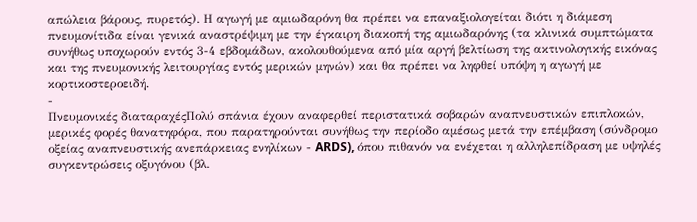απώλεια βάρους, πυρετός). Η αγωγή με αμιωδαρόνη θα πρέπει να επαναξιολογείται διότι η διάμεση πνευμονίτιδα είναι γενικά αναστρέψιμη με την έγκαιρη διακοπή της αμιωδαρόνης (τα κλινικά συμπτώματα συνήθως υποχωρούν εντός 3-4 εβδομάδων, ακολουθούμενα από μία αργή βελτίωση της ακτινολογικής εικόνας και της πνευμονικής λειτουργίας εντός μερικών μηνών) και θα πρέπει να ληφθεί υπόψη η αγωγή με κορτικοστεροειδή.
-
Πνευμονικές διαταραχέςΠολύ σπάνια έχουν αναφερθεί περιστατικά σοβαρών αναπνευστικών επιπλοκών, μερικές φορές θανατηφόρα, που παρατηρούνται συνήθως την περίοδο αμέσως μετά την επέμβαση (σύνδρομο οξείας αναπνευστικής ανεπάρκειας ενηλίκων - ARDS), όπου πιθανόν να ενέχεται η αλληλεπίδραση με υψηλές συγκεντρώσεις οξυγόνου (βλ.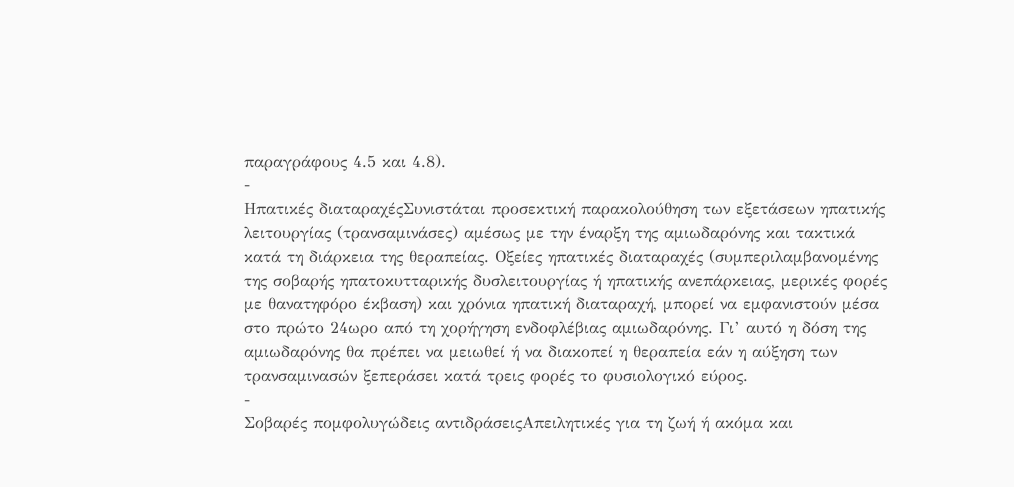παραγράφους 4.5 και 4.8).
-
Ηπατικές διαταραχέςΣυνιστάται προσεκτική παρακολούθηση των εξετάσεων ηπατικής λειτουργίας (τρανσαμινάσες) αμέσως με την έναρξη της αμιωδαρόνης και τακτικά κατά τη διάρκεια της θεραπείας. Οξείες ηπατικές διαταραχές (συμπεριλαμβανομένης της σοβαρής ηπατοκυτταρικής δυσλειτουργίας ή ηπατικής ανεπάρκειας, μερικές φορές με θανατηφόρο έκβαση) και χρόνια ηπατική διαταραχή, μπορεί να εμφανιστούν μέσα στο πρώτο 24ωρο από τη χορήγηση ενδοφλέβιας αμιωδαρόνης. Γι’ αυτό η δόση της αμιωδαρóνης θα πρέπει να μειωθεί ή να διακοπεί η θεραπεία εάν η αύξηση των τρανσαμινασών ξεπεράσει κατά τρεις φορές το φυσιολογικό εύρος.
-
Σοβαρές πομφολυγώδεις αντιδράσειςΑπειλητικές για τη ζωή ή ακόμα και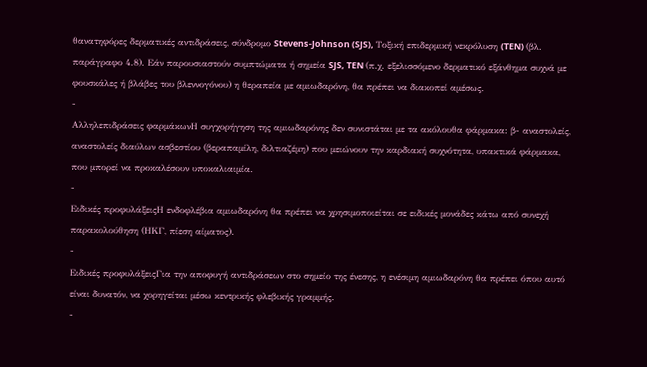θανατηφόρες δερματικές αντιδράσεις, σύνδρομο Stevens-Johnson (SJS), Τοξική επιδερμική νεκρόλυση (TEN) (βλ. παράγραφο 4.8). Εάν παρουσιαστούν συμπτώματα ή σημεία SJS, TEN (π.χ. εξελισσόμενο δερματικό εξάνθημα συχνά με φουσκάλες ή βλάβες του βλεννογόνου) η θεραπεία με αμιωδαρόνη, θα πρέπει να διακοπεί αμέσως.
-
Αλληλεπιδράσεις φαρμάκωνΗ συγχορήγηση της αμιωδαρόνης δεν συνιστάται με τα ακόλουθα φάρμακα: β- αναστολείς, αναστολείς διαύλων ασβεστίου (βεραπαμίλη, διλτιαζέμη) που μειώνουν την καρδιακή συχνότητα, υπακτικά φάρμακα, που μπορεί να προκαλέσουν υποκαλιαιμία.
-
Ειδικές προφυλάξειςΗ ενδοφλέβια αμιωδαρόνη θα πρέπει να χρησιμοποιείται σε ειδικές μονάδες κάτω από συνεχή παρακολούθηση (ΗΚΓ, πίεση αίματος).
-
Ειδικές προφυλάξειςΓια την αποφυγή αντιδράσεων στο σημείο της ένεσης, η ενέσιμη αμιωδαρόνη θα πρέπει όπου αυτό είναι δυνατόν, να χορηγείται μέσω κεντρικής φλεβικής γραμμής.
-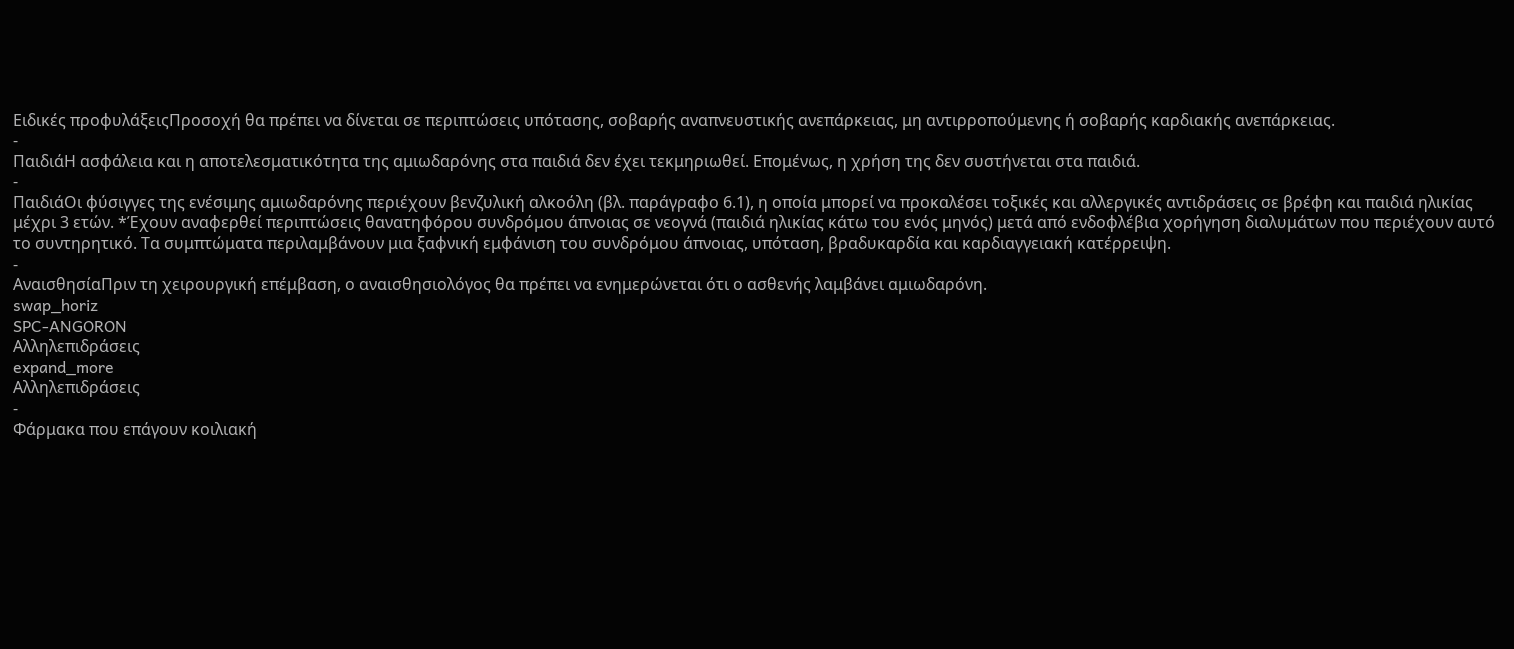Ειδικές προφυλάξειςΠροσοχή θα πρέπει να δίνεται σε περιπτώσεις υπότασης, σοβαρής αναπνευστικής ανεπάρκειας, μη αντιρροπούμενης ή σοβαρής καρδιακής ανεπάρκειας.
-
ΠαιδιάΗ ασφάλεια και η αποτελεσματικότητα της αμιωδαρόνης στα παιδιά δεν έχει τεκμηριωθεί. Επομένως, η χρήση της δεν συστήνεται στα παιδιά.
-
ΠαιδιάΟι φύσιγγες της ενέσιμης αμιωδαρόνης περιέχουν βενζυλική αλκοόλη (βλ. παράγραφο 6.1), η οποία μπορεί να προκαλέσει τοξικές και αλλεργικές αντιδράσεις σε βρέφη και παιδιά ηλικίας μέχρι 3 ετών. *Έχουν αναφερθεί περιπτώσεις θανατηφόρου συνδρόμου άπνοιας σε νεογνά (παιδιά ηλικίας κάτω του ενός μηνός) μετά από ενδοφλέβια χορήγηση διαλυμάτων που περιέχουν αυτό το συντηρητικό. Τα συμπτώματα περιλαμβάνουν μια ξαφνική εμφάνιση του συνδρόμου άπνοιας, υπόταση, βραδυκαρδία και καρδιαγγειακή κατέρρειψη.
-
ΑναισθησίαΠριν τη χειρουργική επέμβαση, ο αναισθησιολόγος θα πρέπει να ενημερώνεται ότι ο ασθενής λαμβάνει αμιωδαρόνη.
swap_horiz
SPC-ANGORON
Αλληλεπιδράσεις
expand_more
Αλληλεπιδράσεις
-
Φάρμακα που επάγουν κοιλιακή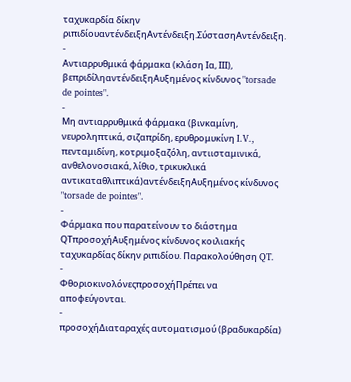ταχυκαρδία δίκην ριπιδίουαντένδειξηΑντένδειξη.ΣύστασηΑντένδειξη.
-
Αντιαρρυθμικά φάρμακα (κλάση Ια, ΙΙΙ), βεπριδίληαντένδειξηΑυξημένος κίνδυνος "torsade de pointes".
-
Μη αντιαρρυθμικά φάρμακα (βινκαμίνη, νευροληπτικά, σιζαπρίδη, ερυθρομυκίνη I.V., πενταμιδίνη, κοτριμοξαζόλη, αντιισταμινικά, ανθελονοσιακά, λίθιο, τρικυκλικά αντικαταθλιπτικά)αντένδειξηΑυξημένος κίνδυνος "torsade de pointes".
-
Φάρμακα που παρατείνουν το διάστημα QTπροσοχήΑυξημένος κίνδυνος κοιλιακής ταχυκαρδίας δίκην ριπιδίου. Παρακολούθηση QT.
-
ΦθοριοκινολόνεςπροσοχήΠρέπει να αποφεύγονται.
-
προσοχήΔιαταραχές αυτοματισμού (βραδυκαρδία)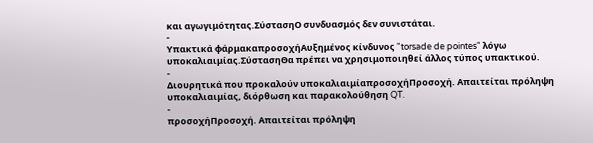και αγωγιμότητας.ΣύστασηΟ συνδυασμός δεν συνιστάται.
-
Υπακτικά φάρμακαπροσοχήΑυξημένος κίνδυνος "torsade de pointes" λόγω υποκαλιαιμίας.ΣύστασηΘα πρέπει να χρησιμοποιηθεί άλλος τύπος υπακτικού.
-
Διουρητικά που προκαλούν υποκαλιαιμίαπροσοχήΠροσοχή. Απαιτείται πρόληψη υποκαλιαιμίας, διόρθωση και παρακολούθηση QT.
-
προσοχήΠροσοχή. Απαιτείται πρόληψη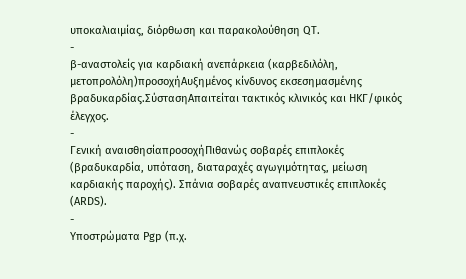υποκαλιαιμίας, διόρθωση και παρακολούθηση QT.
-
β-αναστολείς για καρδιακή ανεπάρκεια (καρβεδιλόλη, μετοπρολόλη)προσοχήΑυξημένος κίνδυνος εκσεσημασμένης βραδυκαρδίας.ΣύστασηΑπαιτείται τακτικός κλινικός και ΗΚΓ/φικός έλεγχος.
-
Γενική αναισθησίαπροσοχήΠιθανώς σοβαρές επιπλοκές (βραδυκαρδία, υπόταση, διαταραχές αγωγιμότητας, μείωση καρδιακής παροχής). Σπάνια σοβαρές αναπνευστικές επιπλοκές (ARDS).
-
Υποστρώματα Pgp (π.χ.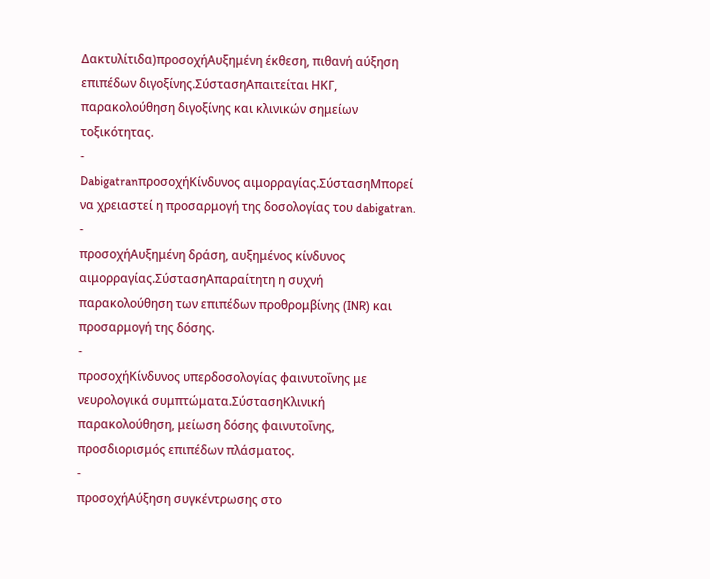Δακτυλίτιδα)προσοχήΑυξημένη έκθεση, πιθανή αύξηση επιπέδων διγοξίνης.ΣύστασηΑπαιτείται ΗΚΓ, παρακολούθηση διγοξίνης και κλινικών σημείων τοξικότητας.
-
DabigatranπροσοχήΚίνδυνος αιμορραγίας.ΣύστασηΜπορεί να χρειαστεί η προσαρμογή της δοσολογίας του dabigatran.
-
προσοχήΑυξημένη δράση, αυξημένος κίνδυνος αιμορραγίας.ΣύστασηΑπαραίτητη η συχνή παρακολούθηση των επιπέδων προθρομβίνης (INR) και προσαρμογή της δόσης.
-
προσοχήΚίνδυνος υπερδοσολογίας φαινυτοΐνης με νευρολογικά συμπτώματα.ΣύστασηΚλινική παρακολούθηση, μείωση δόσης φαινυτοΐνης, προσδιορισμός επιπέδων πλάσματος.
-
προσοχήΑύξηση συγκέντρωσης στο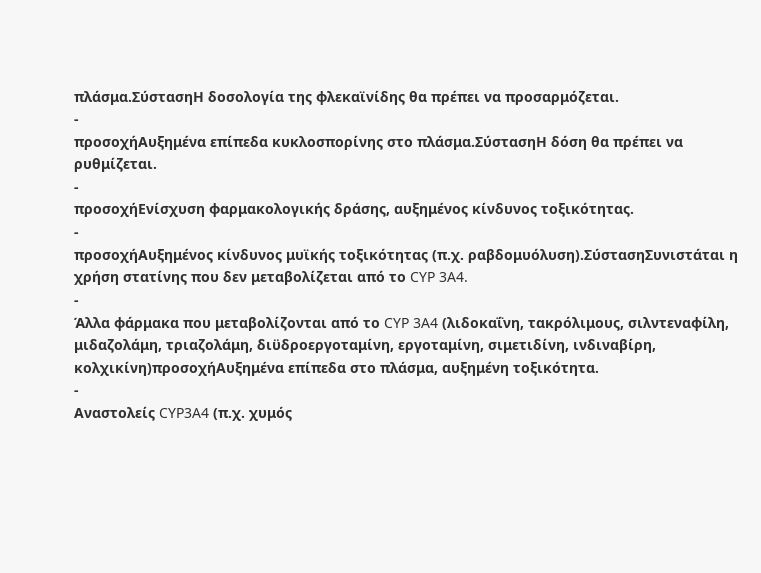πλάσμα.ΣύστασηΗ δοσολογία της φλεκαϊνίδης θα πρέπει να προσαρμόζεται.
-
προσοχήΑυξημένα επίπεδα κυκλοσπορίνης στο πλάσμα.ΣύστασηΗ δόση θα πρέπει να ρυθμίζεται.
-
προσοχήΕνίσχυση φαρμακολογικής δράσης, αυξημένος κίνδυνος τοξικότητας.
-
προσοχήΑυξημένος κίνδυνος μυϊκής τοξικότητας (π.χ. ραβδομυόλυση).ΣύστασηΣυνιστάται η χρήση στατίνης που δεν μεταβολίζεται από το CYP 3A4.
-
Άλλα φάρμακα που μεταβολίζονται από το CYP 3A4 (λιδοκαΐνη, τακρόλιμους, σιλντεναφίλη, μιδαζολάμη, τριαζολάμη, διϋδροεργοταμίνη, εργοταμίνη, σιμετιδίνη, ινδιναβίρη, κολχικίνη)προσοχήΑυξημένα επίπεδα στο πλάσμα, αυξημένη τοξικότητα.
-
Αναστολείς CYP3A4 (π.χ. χυμός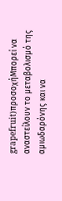grapefruit)προσοχήΜπορεί να αναστείλουν το μεταβολισμό της αμιωδαρόνης και να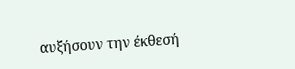αυξήσουν την έκθεσή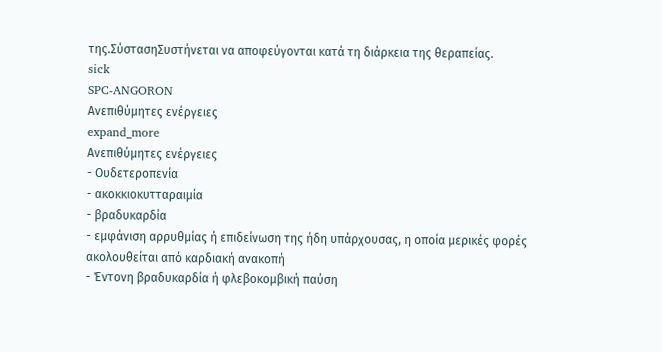της.ΣύστασηΣυστήνεται να αποφεύγονται κατά τη διάρκεια της θεραπείας.
sick
SPC-ANGORON
Ανεπιθύμητες ενέργειες
expand_more
Ανεπιθύμητες ενέργειες
- Ουδετεροπενία
- ακοκκιοκυτταραιμία
- βραδυκαρδία
- εμφάνιση αρρυθμίας ή επιδείνωση της ήδη υπάρχουσας, η οποία μερικές φορές ακολουθείται από καρδιακή ανακοπή
- Έντονη βραδυκαρδία ή φλεβοκομβική παύση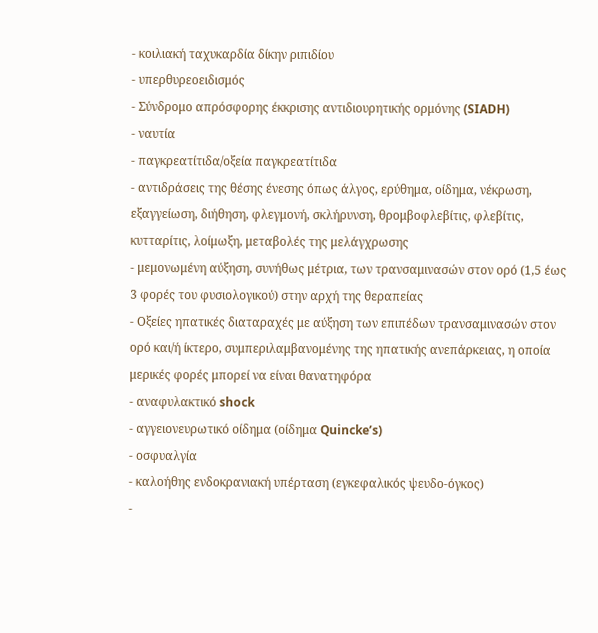- κοιλιακή ταχυκαρδία δίκην ριπιδίου
- υπερθυρεοειδισμός
- Σύνδρομο απρόσφορης έκκρισης αντιδιουρητικής ορμόνης (SIADH)
- ναυτία
- παγκρεατίτιδα/οξεία παγκρεατίτιδα
- αντιδράσεις της θέσης ένεσης όπως άλγος, ερύθημα, οίδημα, νέκρωση, εξαγγείωση, διήθηση, φλεγμονή, σκλήρυνση, θρομβοφλεβίτις, φλεβίτις, κυτταρίτις, λοίμωξη, μεταβολές της μελάγχρωσης
- μεμονωμένη αύξηση, συνήθως μέτρια, των τρανσαμινασών στον ορό (1,5 έως 3 φορές του φυσιολογικού) στην αρχή της θεραπείας
- Οξείες ηπατικές διαταραχές με αύξηση των επιπέδων τρανσαμινασών στον ορό και/ή ίκτερο, συμπεριλαμβανομένης της ηπατικής ανεπάρκειας, η οποία μερικές φορές μπορεί να είναι θανατηφόρα
- αναφυλακτικό shock
- αγγειονευρωτικό οίδημα (οίδημα Quincke’s)
- οσφυαλγία
- καλοήθης ενδοκρανιακή υπέρταση (εγκεφαλικός ψευδο-όγκος)
-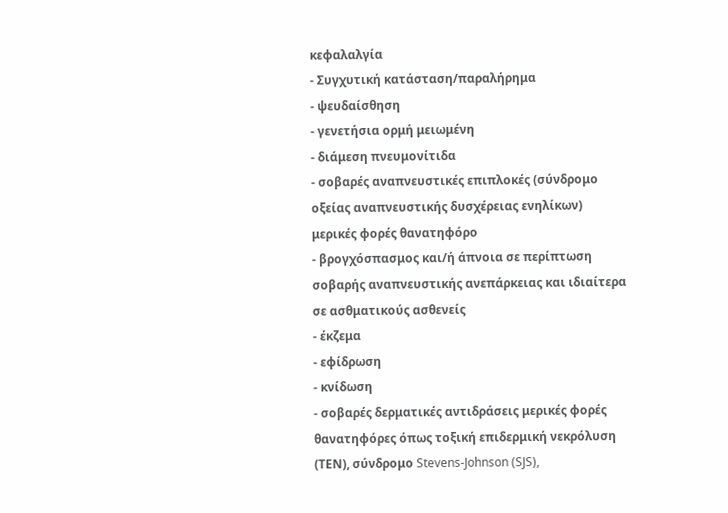κεφαλαλγία
- Συγχυτική κατάσταση/παραλήρημα
- ψευδαίσθηση
- γενετήσια ορμή μειωμένη
- διάμεση πνευμονίτιδα
- σοβαρές αναπνευστικές επιπλοκές (σύνδρομο οξείας αναπνευστικής δυσχέρειας ενηλίκων) μερικές φορές θανατηφόρο
- βρογχόσπασμος και/ή άπνοια σε περίπτωση σοβαρής αναπνευστικής ανεπάρκειας και ιδιαίτερα σε ασθματικούς ασθενείς
- έκζεμα
- εφίδρωση
- κνίδωση
- σοβαρές δερματικές αντιδράσεις μερικές φορές θανατηφόρες όπως τοξική επιδερμική νεκρόλυση (ΤΕΝ), σύνδρομο Stevens-Johnson (SJS),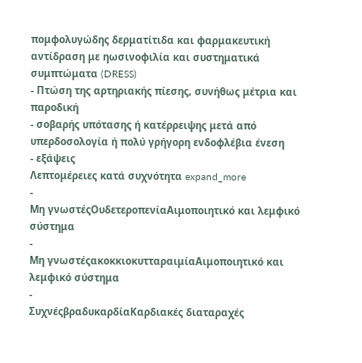πομφολυγώδης δερματίτιδα και φαρμακευτική αντίδραση με ηωσινοφιλία και συστηματικά συμπτώματα (DRESS)
- Πτώση της αρτηριακής πίεσης, συνήθως μέτρια και παροδική
- σοβαρής υπότασης ή κατέρρειψης μετά από υπερδοσολογία ή πολύ γρήγορη ενδοφλέβια ένεση
- εξάψεις
Λεπτομέρειες κατά συχνότητα expand_more
-
Μη γνωστέςΟυδετεροπενίαΑιμοποιητικό και λεμφικό σύστημα
-
Μη γνωστέςακοκκιοκυτταραιμίαΑιμοποιητικό και λεμφικό σύστημα
-
ΣυχνέςβραδυκαρδίαΚαρδιακές διαταραχές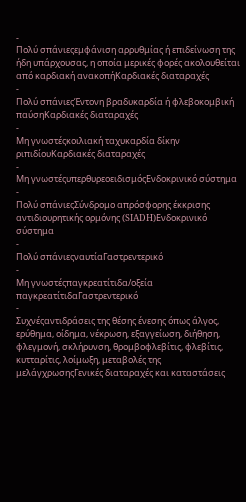-
Πολύ σπάνιεςεμφάνιση αρρυθμίας ή επιδείνωση της ήδη υπάρχουσας, η οποία μερικές φορές ακολουθείται από καρδιακή ανακοπήΚαρδιακές διαταραχές
-
Πολύ σπάνιεςΈντονη βραδυκαρδία ή φλεβοκομβική παύσηΚαρδιακές διαταραχές
-
Μη γνωστέςκοιλιακή ταχυκαρδία δίκην ριπιδίουΚαρδιακές διαταραχές
-
Μη γνωστέςυπερθυρεοειδισμόςΕνδοκρινικό σύστημα
-
Πολύ σπάνιεςΣύνδρομο απρόσφορης έκκρισης αντιδιουρητικής ορμόνης (SIADH)Ενδοκρινικό σύστημα
-
Πολύ σπάνιεςναυτίαΓαστρεντερικό
-
Μη γνωστέςπαγκρεατίτιδα/οξεία παγκρεατίτιδαΓαστρεντερικό
-
Συχνέςαντιδράσεις της θέσης ένεσης όπως άλγος, ερύθημα, οίδημα, νέκρωση, εξαγγείωση, διήθηση, φλεγμονή, σκλήρυνση, θρομβοφλεβίτις, φλεβίτις, κυτταρίτις, λοίμωξη, μεταβολές της μελάγχρωσηςΓενικές διαταραχές και καταστάσεις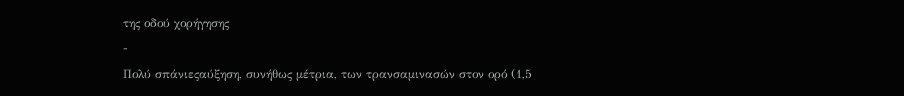της οδού χορήγησης
-
Πολύ σπάνιεςαύξηση, συνήθως μέτρια, των τρανσαμινασών στον ορό (1,5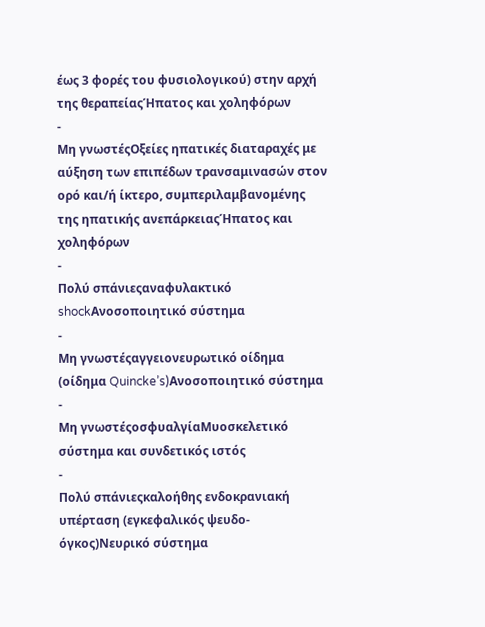έως 3 φορές του φυσιολογικού) στην αρχή της θεραπείαςΉπατος και χοληφόρων
-
Μη γνωστέςΟξείες ηπατικές διαταραχές με αύξηση των επιπέδων τρανσαμινασών στον ορό και/ή ίκτερο, συμπεριλαμβανομένης της ηπατικής ανεπάρκειαςΉπατος και χοληφόρων
-
Πολύ σπάνιεςαναφυλακτικό shockΑνοσοποιητικό σύστημα
-
Μη γνωστέςαγγειονευρωτικό οίδημα (οίδημα Quincke’s)Ανοσοποιητικό σύστημα
-
Μη γνωστέςοσφυαλγίαΜυοσκελετικό σύστημα και συνδετικός ιστός
-
Πολύ σπάνιεςκαλοήθης ενδοκρανιακή υπέρταση (εγκεφαλικός ψευδο-όγκος)Νευρικό σύστημα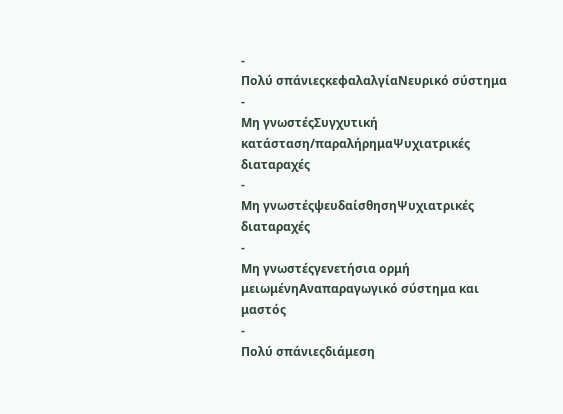-
Πολύ σπάνιεςκεφαλαλγίαΝευρικό σύστημα
-
Μη γνωστέςΣυγχυτική κατάσταση/παραλήρημαΨυχιατρικές διαταραχές
-
Μη γνωστέςψευδαίσθησηΨυχιατρικές διαταραχές
-
Μη γνωστέςγενετήσια ορμή μειωμένηΑναπαραγωγικό σύστημα και μαστός
-
Πολύ σπάνιεςδιάμεση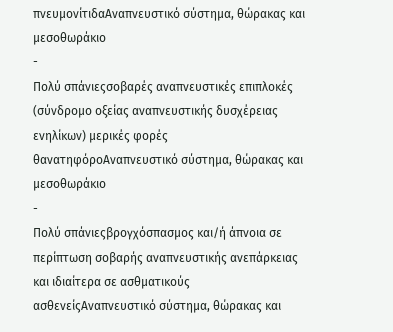πνευμονίτιδαΑναπνευστικό σύστημα, θώρακας και μεσοθωράκιο
-
Πολύ σπάνιεςσοβαρές αναπνευστικές επιπλοκές (σύνδρομο οξείας αναπνευστικής δυσχέρειας ενηλίκων) μερικές φορές θανατηφόροΑναπνευστικό σύστημα, θώρακας και μεσοθωράκιο
-
Πολύ σπάνιεςβρογχόσπασμος και/ή άπνοια σε περίπτωση σοβαρής αναπνευστικής ανεπάρκειας και ιδιαίτερα σε ασθματικούς ασθενείςΑναπνευστικό σύστημα, θώρακας και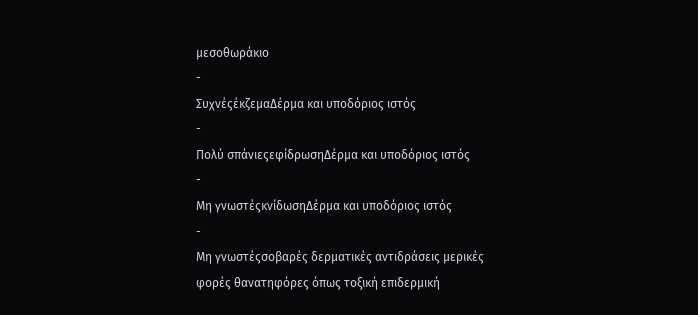μεσοθωράκιο
-
ΣυχνέςέκζεμαΔέρμα και υποδόριος ιστός
-
Πολύ σπάνιεςεφίδρωσηΔέρμα και υποδόριος ιστός
-
Μη γνωστέςκνίδωσηΔέρμα και υποδόριος ιστός
-
Μη γνωστέςσοβαρές δερματικές αντιδράσεις μερικές φορές θανατηφόρες όπως τοξική επιδερμική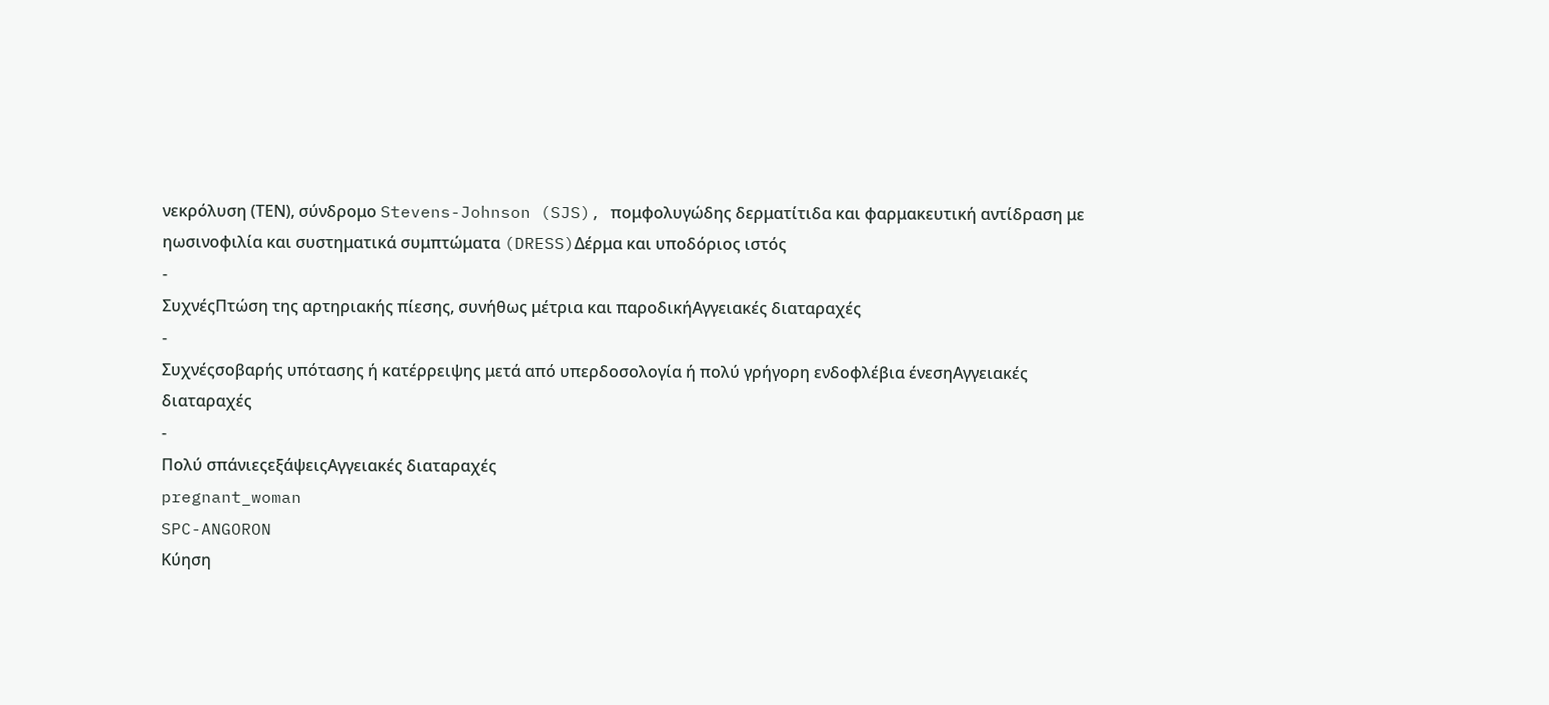νεκρόλυση (ΤΕΝ), σύνδρομο Stevens-Johnson (SJS), πομφολυγώδης δερματίτιδα και φαρμακευτική αντίδραση με ηωσινοφιλία και συστηματικά συμπτώματα (DRESS)Δέρμα και υποδόριος ιστός
-
ΣυχνέςΠτώση της αρτηριακής πίεσης, συνήθως μέτρια και παροδικήΑγγειακές διαταραχές
-
Συχνέςσοβαρής υπότασης ή κατέρρειψης μετά από υπερδοσολογία ή πολύ γρήγορη ενδοφλέβια ένεσηΑγγειακές διαταραχές
-
Πολύ σπάνιεςεξάψειςΑγγειακές διαταραχές
pregnant_woman
SPC-ANGORON
Κύηση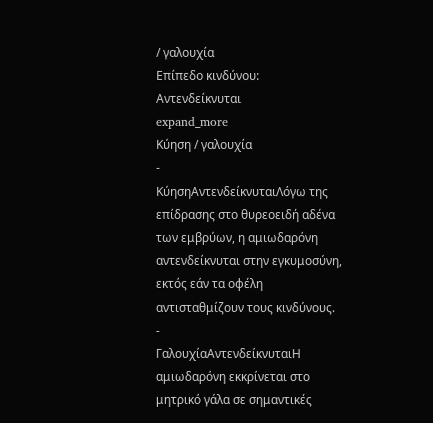/ γαλουχία
Επίπεδο κινδύνου: Αντενδείκνυται
expand_more
Κύηση / γαλουχία
-
ΚύησηΑντενδείκνυταιΛόγω της επίδρασης στο θυρεοειδή αδένα των εμβρύων, η αμιωδαρόνη αντενδείκνυται στην εγκυμοσύνη, εκτός εάν τα οφέλη αντισταθμίζουν τους κινδύνους.
-
ΓαλουχίαΑντενδείκνυταιΗ αμιωδαρόνη εκκρίνεται στο μητρικό γάλα σε σημαντικές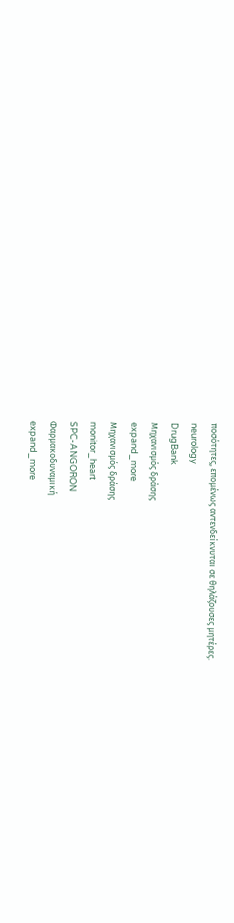ποσότητες, επομένως αντενδείκνυται σε θηλάζουσες μητέρες.
neurology
DrugBank
Μηχανισμός δράσης
expand_more
Μηχανισμός δράσης
monitor_heart
SPC-ANGORON
Φαρμακοδυναμική
expand_more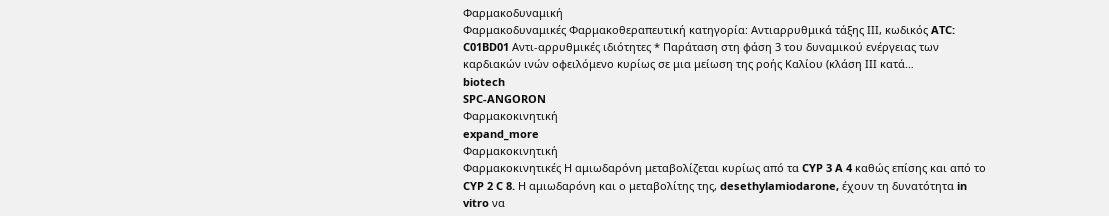Φαρμακοδυναμική
Φαρμακοδυναμικές Φαρμακοθεραπευτική κατηγορία: Αντιαρρυθμικά τάξης ΙΙΙ, κωδικός ATC: C01BD01 Αντι-αρρυθμικές ιδιότητες * Παράταση στη φάση 3 του δυναμικού ενέργειας των καρδιακών ινών οφειλόμενο κυρίως σε μια μείωση της ροής Καλίου (κλάση ΙΙΙ κατά…
biotech
SPC-ANGORON
Φαρμακοκινητική
expand_more
Φαρμακοκινητική
Φαρμακοκινητικές Η αμιωδαρόνη μεταβολίζεται κυρίως από τα CYP 3 A 4 καθώς επίσης και από το CYP 2 C 8. Η αμιωδαρόνη και ο μεταβολίτης της, desethylamiodarone, έχουν τη δυνατότητα in vitro να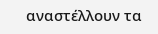αναστέλλουν τα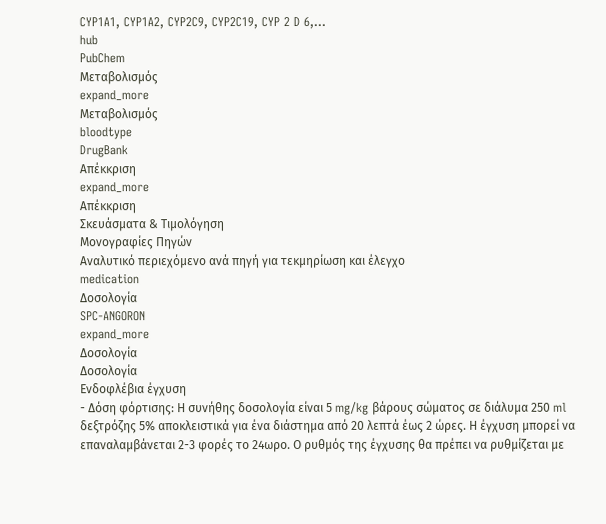CYP1A1, CYP1A2, CYP2C9, CYP2C19, CYP 2 D 6,…
hub
PubChem
Μεταβολισμός
expand_more
Μεταβολισμός
bloodtype
DrugBank
Απέκκριση
expand_more
Απέκκριση
Σκευάσματα & Τιμολόγηση
Μονογραφίες Πηγών
Αναλυτικό περιεχόμενο ανά πηγή για τεκμηρίωση και έλεγχο
medication
Δοσολογία
SPC-ANGORON
expand_more
Δοσολογία
Δοσολογία
Ενδοφλέβια έγχυση
- Δόση φόρτισης: Η συνήθης δοσολογία είναι 5 mg/kg βάρους σώματος σε διάλυμα 250 ml δεξτρόζης 5% αποκλειστικά για ένα διάστημα από 20 λεπτά έως 2 ώρες. Η έγχυση μπορεί να επαναλαμβάνεται 2-3 φορές το 24ωρο. Ο ρυθμός της έγχυσης θα πρέπει να ρυθμίζεται με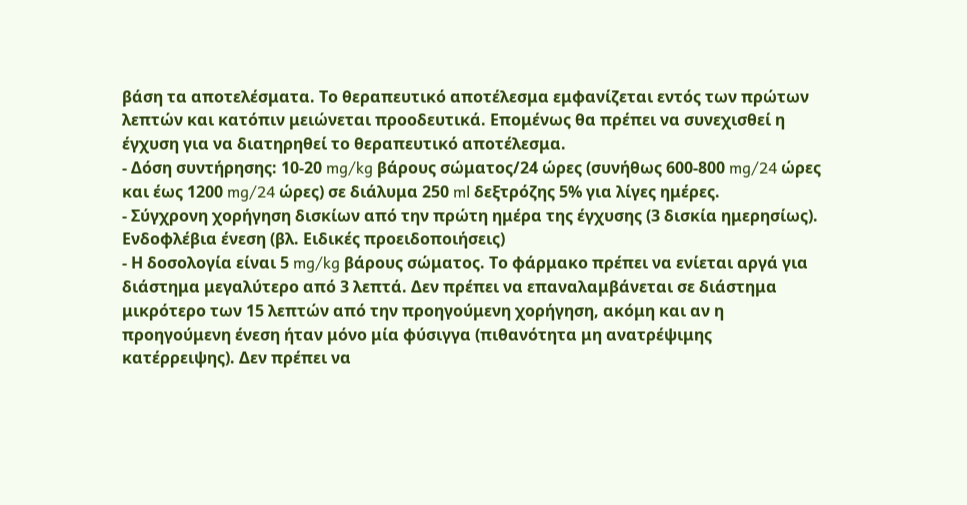βάση τα αποτελέσματα. Το θεραπευτικό αποτέλεσμα εμφανίζεται εντός των πρώτων λεπτών και κατόπιν μειώνεται προοδευτικά. Επομένως θα πρέπει να συνεχισθεί η έγχυση για να διατηρηθεί το θεραπευτικό αποτέλεσμα.
- Δόση συντήρησης: 10-20 mg/kg βάρους σώματος/24 ώρες (συνήθως 600-800 mg/24 ώρες και έως 1200 mg/24 ώρες) σε διάλυμα 250 ml δεξτρόζης 5% για λίγες ημέρες.
- Σύγχρονη χορήγηση δισκίων από την πρώτη ημέρα της έγχυσης (3 δισκία ημερησίως).
Ενδοφλέβια ένεση (βλ. Ειδικές προειδοποιήσεις)
- Η δοσολογία είναι 5 mg/kg βάρους σώματος. Το φάρμακο πρέπει να ενίεται αργά για διάστημα μεγαλύτερο από 3 λεπτά. Δεν πρέπει να επαναλαμβάνεται σε διάστημα μικρότερο των 15 λεπτών από την προηγούμενη χορήγηση, ακόμη και αν η προηγούμενη ένεση ήταν μόνο μία φύσιγγα (πιθανότητα μη ανατρέψιμης κατέρρειψης). Δεν πρέπει να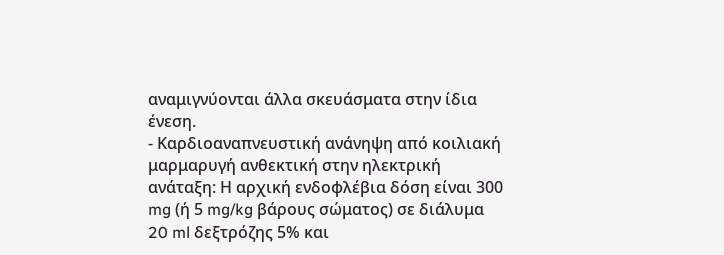αναμιγνύονται άλλα σκευάσματα στην ίδια ένεση.
- Καρδιοαναπνευστική ανάνηψη από κοιλιακή μαρμαρυγή ανθεκτική στην ηλεκτρική ανάταξη: Η αρχική ενδοφλέβια δόση είναι 300 mg (ή 5 mg/kg βάρους σώματος) σε διάλυμα 20 ml δεξτρόζης 5% και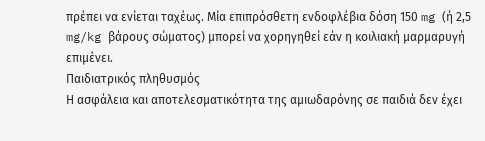πρέπει να ενίεται ταχέως. Μία επιπρόσθετη ενδοφλέβια δόση 150 mg (ή 2,5 mg/kg βάρους σώματος) μπορεί να χορηγηθεί εάν η κοιλιακή μαρμαρυγή επιμένει.
Παιδιατρικός πληθυσμός
Η ασφάλεια και αποτελεσματικότητα της αμιωδαρόνης σε παιδιά δεν έχει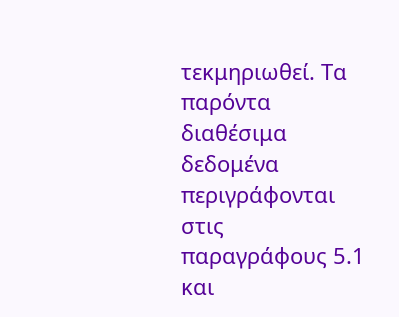τεκμηριωθεί. Τα παρόντα διαθέσιμα δεδομένα περιγράφονται στις παραγράφους 5.1 και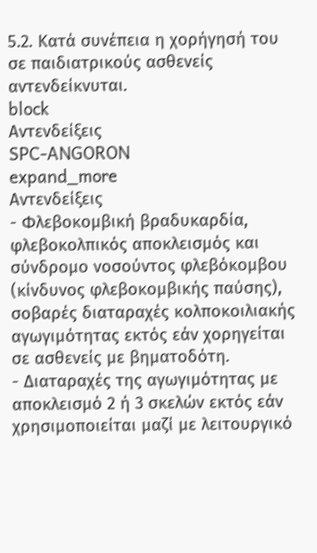5.2. Κατά συνέπεια η χορήγησή του σε παιδιατρικούς ασθενείς αντενδείκνυται.
block
Αντενδείξεις
SPC-ANGORON
expand_more
Αντενδείξεις
- Φλεβοκομβική βραδυκαρδία, φλεβοκολπικός αποκλεισμός και σύνδρομο νοσούντος φλεβόκομβου (κίνδυνος φλεβοκομβικής παύσης), σοβαρές διαταραχές κολποκοιλιακής αγωγιμότητας εκτός εάν χορηγείται σε ασθενείς με βηματοδότη.
- Διαταραχές της αγωγιμότητας με αποκλεισμό 2 ή 3 σκελών εκτός εάν χρησιμοποιείται μαζί με λειτουργικό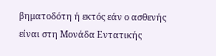βηματοδότη ή εκτός εάν ο ασθενής είναι στη Μονάδα Εντατικής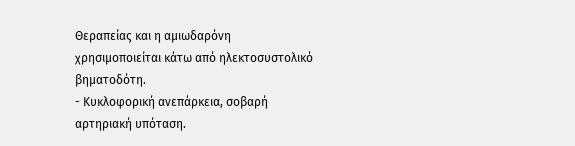Θεραπείας και η αμιωδαρόνη χρησιμοποιείται κάτω από ηλεκτοσυστολικό βηματοδότη.
- Κυκλοφορική ανεπάρκεια, σοβαρή αρτηριακή υπόταση.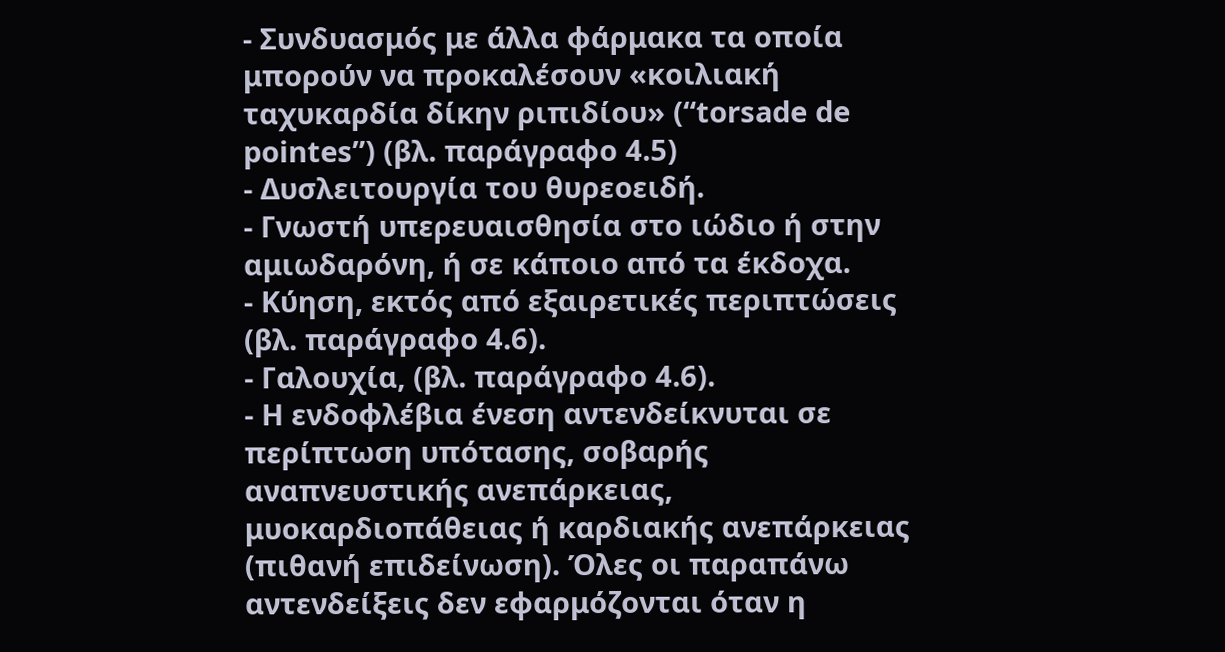- Συνδυασμός με άλλα φάρμακα τα οποία μπορούν να προκαλέσουν «κοιλιακή ταχυκαρδία δίκην ριπιδίου» (“torsade de pointes”) (βλ. παράγραφο 4.5)
- Δυσλειτουργία του θυρεοειδή.
- Γνωστή υπερευαισθησία στο ιώδιο ή στην αμιωδαρόνη, ή σε κάποιο από τα έκδοχα.
- Κύηση, εκτός από εξαιρετικές περιπτώσεις (βλ. παράγραφο 4.6).
- Γαλουχία, (βλ. παράγραφο 4.6).
- Η ενδοφλέβια ένεση αντενδείκνυται σε περίπτωση υπότασης, σοβαρής αναπνευστικής ανεπάρκειας, μυοκαρδιοπάθειας ή καρδιακής ανεπάρκειας (πιθανή επιδείνωση). Όλες οι παραπάνω αντενδείξεις δεν εφαρμόζονται όταν η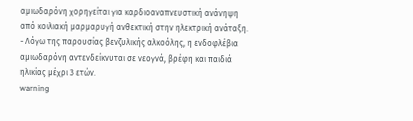αμιωδαρόνη χορηγείται για καρδιοαναπνευστική ανάνηψη από κοιλιακή μαρμαρυγή ανθεκτική στην ηλεκτρική ανάταξη.
- Λόγω της παρουσίας βενζυλικής αλκοόλης, η ενδοφλέβια αμιωδαρόνη αντενδείκνυται σε νεογνά, βρέφη και παιδιά ηλικίας μέχρι 3 ετών.
warning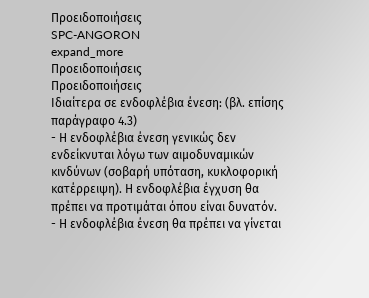Προειδοποιήσεις
SPC-ANGORON
expand_more
Προειδοποιήσεις
Προειδοποιήσεις
Ιδιαίτερα σε ενδοφλέβια ένεση: (βλ. επίσης παράγραφο 4.3)
- Η ενδοφλέβια ένεση γενικώς δεν ενδείκνυται λόγω των αιμοδυναμικών κινδύνων (σοβαρή υπόταση, κυκλοφορική κατέρρειψη). Η ενδοφλέβια έγχυση θα πρέπει να προτιμάται όπου είναι δυνατόν.
- Η ενδοφλέβια ένεση θα πρέπει να γίνεται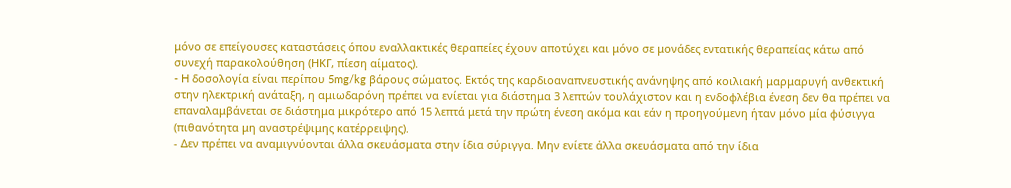μόνο σε επείγουσες καταστάσεις όπου εναλλακτικές θεραπείες έχουν αποτύχει και μόνο σε μονάδες εντατικής θεραπείας κάτω από συνεχή παρακολούθηση (ΗΚΓ, πίεση αίματος).
- H δοσολογία είναι περίπου 5mg/kg βάρους σώματος. Εκτός της καρδιοαναπνευστικής ανάνηψης από κοιλιακή μαρμαρυγή ανθεκτική στην ηλεκτρική ανάταξη, η αμιωδαρόνη πρέπει να ενίεται για διάστημα 3 λεπτών τουλάχιστον και η ενδοφλέβια ένεση δεν θα πρέπει να επαναλαμβάνεται σε διάστημα μικρότερο από 15 λεπτά μετά την πρώτη ένεση ακόμα και εάν η προηγούμενη ήταν μόνο μία φύσιγγα (πιθανότητα μη αναστρέψιμης κατέρρειψης).
- Δεν πρέπει να αναμιγνύονται άλλα σκευάσματα στην ίδια σύριγγα. Μην ενίετε άλλα σκευάσματα από την ίδια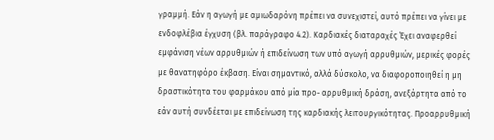γραμμή. Εάν η αγωγή με αμιωδαρόνη πρέπει να συνεχιστεί, αυτό πρέπει να γίνει με ενδοφλέβια έγχυση (βλ. παράγραφο 4.2). Καρδιακές διαταραχές Έχει αναφερθεί εμφάνιση νέων αρρυθμιών ή επιδείνωση των υπό αγωγή αρρυθμιών, μερικές φορές με θανατηφόρο έκβαση. Είναι σημαντικό, αλλά δύσκολο, να διαφοροποιηθεί η μη δραστικότητα του φαρμάκου από μία προ- αρρυθμική δράση, ανεξάρτητα από το εάν αυτή συνδέεται με επιδείνωση της καρδιακής λειτουργικότητας. Προαρρυθμική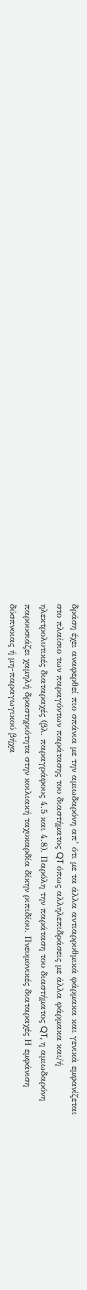δράση έχει αναφερθεί πιο σπάνια με την αμιωδαρόνη απ’ ότι με τα άλλα αντιαρρυθμικά φάρμακα και γενικά εμφανίζεται στο πλαίσιο των παραγόντων παράτασης του διαστήματος QT όπως αλληλεπιδράσεις με άλλα φάρμακα και/ή ηλεκτρολυτικές διαταραχές (βλ. παραγράφους 4.5 και 4.8). Παρόλη την παράταση του διαστήματος QT, η αμιωδαρόνη παρουσιάζει χαμηλή δραστηριότητα στην κοιλιακή ταχυκαρδία δίκην ριπιδίου. Πνευμονικές διαταραχές Η εμφάνιση δύσπνοιας ή μη-παραγωγικού βήχα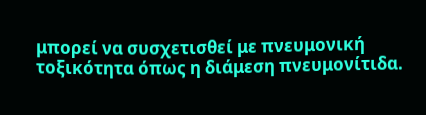μπορεί να συσχετισθεί με πνευμονική τοξικότητα όπως η διάμεση πνευμονίτιδα.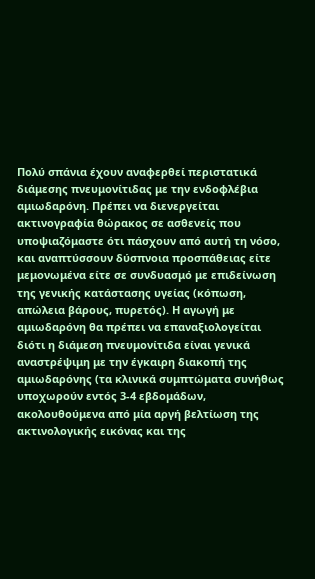Πολύ σπάνια έχουν αναφερθεί περιστατικά διάμεσης πνευμονίτιδας με την ενδοφλέβια αμιωδαρόνη. Πρέπει να διενεργείται ακτινογραφία θώρακος σε ασθενείς που υποψιαζόμαστε ότι πάσχουν από αυτή τη νόσο, και αναπτύσσουν δύσπνοια προσπάθειας είτε μεμονωμένα είτε σε συνδυασμό με επιδείνωση της γενικής κατάστασης υγείας (κόπωση, απώλεια βάρους, πυρετός). Η αγωγή με αμιωδαρόνη θα πρέπει να επαναξιολογείται διότι η διάμεση πνευμονίτιδα είναι γενικά αναστρέψιμη με την έγκαιρη διακοπή της αμιωδαρόνης (τα κλινικά συμπτώματα συνήθως υποχωρούν εντός 3-4 εβδομάδων, ακολουθούμενα από μία αργή βελτίωση της ακτινολογικής εικόνας και της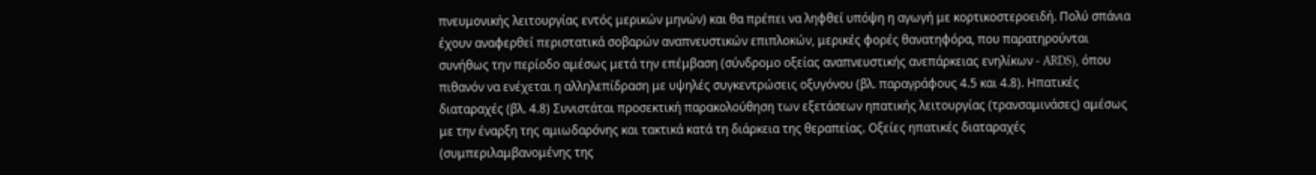πνευμονικής λειτουργίας εντός μερικών μηνών) και θα πρέπει να ληφθεί υπόψη η αγωγή με κορτικοστεροειδή. Πολύ σπάνια έχουν αναφερθεί περιστατικά σοβαρών αναπνευστικών επιπλοκών, μερικές φορές θανατηφόρα, που παρατηρούνται συνήθως την περίοδο αμέσως μετά την επέμβαση (σύνδρομο οξείας αναπνευστικής ανεπάρκειας ενηλίκων - ARDS), όπου πιθανόν να ενέχεται η αλληλεπίδραση με υψηλές συγκεντρώσεις οξυγόνου (βλ. παραγράφους 4.5 και 4.8). Ηπατικές διαταραχές (βλ. 4.8) Συνιστάται προσεκτική παρακολούθηση των εξετάσεων ηπατικής λειτουργίας (τρανσαμινάσες) αμέσως με την έναρξη της αμιωδαρόνης και τακτικά κατά τη διάρκεια της θεραπείας. Οξείες ηπατικές διαταραχές (συμπεριλαμβανομένης της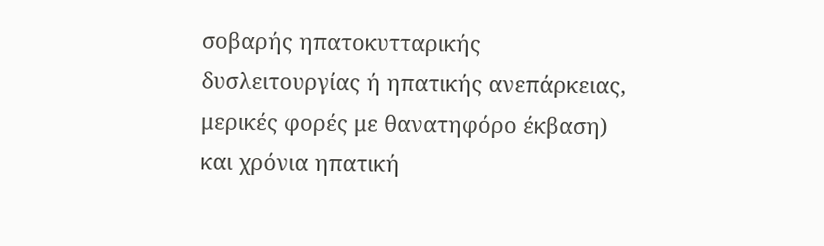σοβαρής ηπατοκυτταρικής δυσλειτουργίας ή ηπατικής ανεπάρκειας, μερικές φορές με θανατηφόρο έκβαση) και χρόνια ηπατική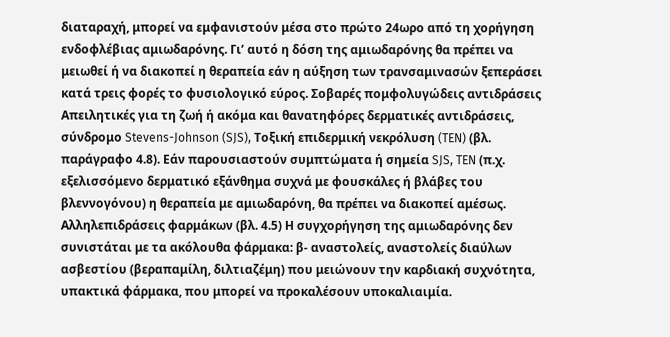διαταραχή, μπορεί να εμφανιστούν μέσα στο πρώτο 24ωρο από τη χορήγηση ενδοφλέβιας αμιωδαρόνης. Γι’ αυτό η δόση της αμιωδαρóνης θα πρέπει να μειωθεί ή να διακοπεί η θεραπεία εάν η αύξηση των τρανσαμινασών ξεπεράσει κατά τρεις φορές το φυσιολογικό εύρος. Σοβαρές πομφολυγώδεις αντιδράσεις Απειλητικές για τη ζωή ή ακόμα και θανατηφόρες δερματικές αντιδράσεις, σύνδρομο Stevens-Johnson (SJS), Τοξική επιδερμική νεκρόλυση (TEN) (βλ. παράγραφο 4.8). Εάν παρουσιαστούν συμπτώματα ή σημεία SJS, TEN (π.χ. εξελισσόμενο δερματικό εξάνθημα συχνά με φουσκάλες ή βλάβες του βλεννογόνου) η θεραπεία με αμιωδαρόνη, θα πρέπει να διακοπεί αμέσως. Αλληλεπιδράσεις φαρμάκων (βλ. 4.5) Η συγχορήγηση της αμιωδαρόνης δεν συνιστάται με τα ακόλουθα φάρμακα: β- αναστολείς, αναστολείς διαύλων ασβεστίου (βεραπαμίλη, διλτιαζέμη) που μειώνουν την καρδιακή συχνότητα, υπακτικά φάρμακα, που μπορεί να προκαλέσουν υποκαλιαιμία.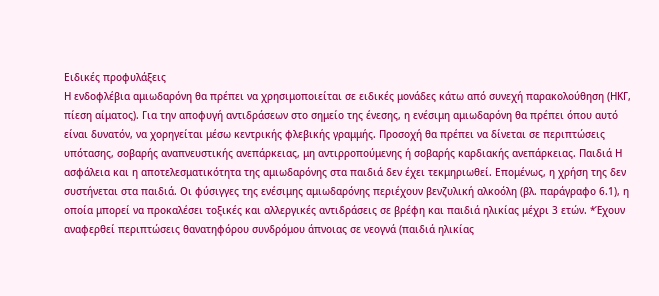Ειδικές προφυλάξεις
Η ενδοφλέβια αμιωδαρόνη θα πρέπει να χρησιμοποιείται σε ειδικές μονάδες κάτω από συνεχή παρακολούθηση (ΗΚΓ, πίεση αίματος). Για την αποφυγή αντιδράσεων στο σημείο της ένεσης, η ενέσιμη αμιωδαρόνη θα πρέπει όπου αυτό είναι δυνατόν, να χορηγείται μέσω κεντρικής φλεβικής γραμμής. Προσοχή θα πρέπει να δίνεται σε περιπτώσεις υπότασης, σοβαρής αναπνευστικής ανεπάρκειας, μη αντιρροπούμενης ή σοβαρής καρδιακής ανεπάρκειας. Παιδιά Η ασφάλεια και η αποτελεσματικότητα της αμιωδαρόνης στα παιδιά δεν έχει τεκμηριωθεί. Επομένως, η χρήση της δεν συστήνεται στα παιδιά. Οι φύσιγγες της ενέσιμης αμιωδαρόνης περιέχουν βενζυλική αλκοόλη (βλ. παράγραφο 6.1), η οποία μπορεί να προκαλέσει τοξικές και αλλεργικές αντιδράσεις σε βρέφη και παιδιά ηλικίας μέχρι 3 ετών. *Έχουν αναφερθεί περιπτώσεις θανατηφόρου συνδρόμου άπνοιας σε νεογνά (παιδιά ηλικίας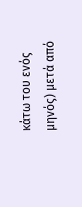κάτω του ενός μηνός) μετά από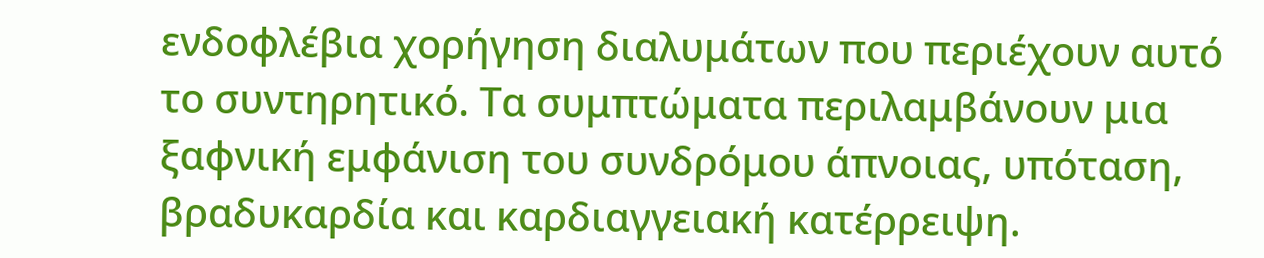ενδοφλέβια χορήγηση διαλυμάτων που περιέχουν αυτό το συντηρητικό. Τα συμπτώματα περιλαμβάνουν μια ξαφνική εμφάνιση του συνδρόμου άπνοιας, υπόταση, βραδυκαρδία και καρδιαγγειακή κατέρρειψη.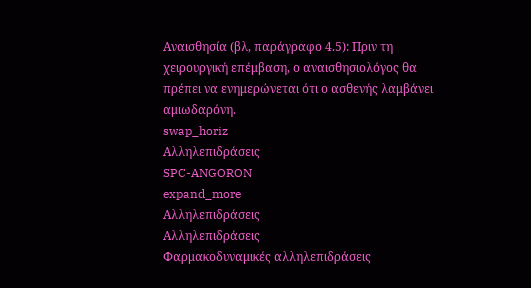Αναισθησία (βλ, παράγραφο 4.5): Πριν τη χειρουργική επέμβαση, ο αναισθησιολόγος θα πρέπει να ενημερώνεται ότι ο ασθενής λαμβάνει αμιωδαρόνη.
swap_horiz
Αλληλεπιδράσεις
SPC-ANGORON
expand_more
Αλληλεπιδράσεις
Αλληλεπιδράσεις
Φαρμακοδυναμικές αλληλεπιδράσεις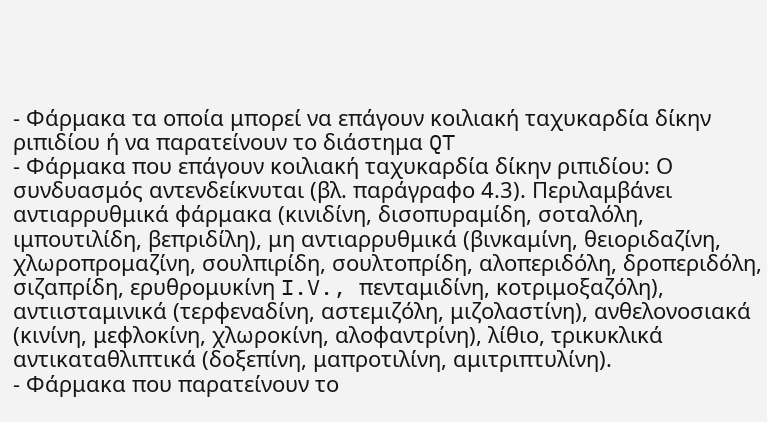- Φάρμακα τα οποία μπορεί να επάγουν κοιλιακή ταχυκαρδία δίκην ριπιδίου ή να παρατείνουν το διάστημα QT
- Φάρμακα που επάγουν κοιλιακή ταχυκαρδία δίκην ριπιδίου: Ο συνδυασμός αντενδείκνυται (βλ. παράγραφο 4.3). Περιλαμβάνει αντιαρρυθμικά φάρμακα (κινιδίνη, δισοπυραμίδη, σοταλόλη, ιμπουτιλίδη, βεπριδίλη), μη αντιαρρυθμικά (βινκαμίνη, θειοριδαζίνη, χλωροπρομαζίνη, σουλπιρίδη, σουλτοπρίδη, αλοπεριδόλη, δροπεριδόλη, σιζαπρίδη, ερυθρομυκίνη I.V., πενταμιδίνη, κοτριμοξαζόλη), αντιισταμινικά (τερφεναδίνη, αστεμιζόλη, μιζολαστίνη), ανθελονοσιακά (κινίνη, μεφλοκίνη, χλωροκίνη, αλοφαντρίνη), λίθιο, τρικυκλικά αντικαταθλιπτικά (δοξεπίνη, μαπροτιλίνη, αμιτριπτυλίνη).
- Φάρμακα που παρατείνουν το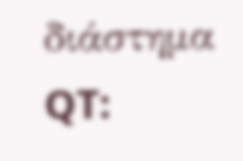διάστημα QT: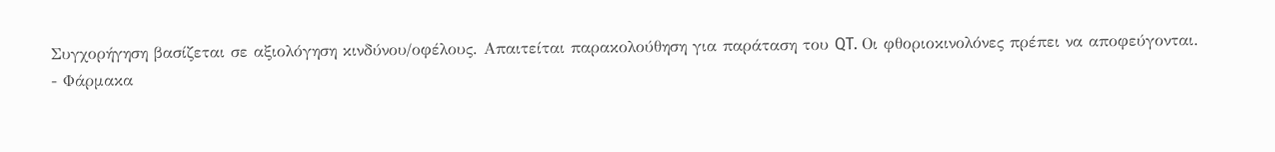Συγχορήγηση βασίζεται σε αξιολόγηση κινδύνου/οφέλους. Απαιτείται παρακολούθηση για παράταση του QT. Οι φθοριοκινολόνες πρέπει να αποφεύγονται.
- Φάρμακα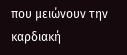που μειώνουν την καρδιακή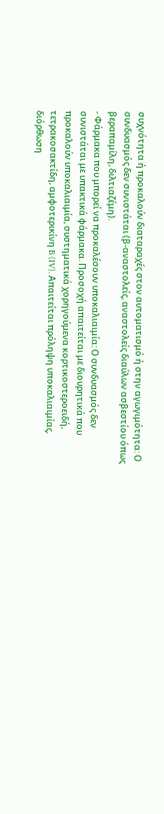συχνότητα ή προκαλούν διαταραχές στον αυτοματισμό ή στην αγωγιμότητα: Ο συνδυασμός δεν συνιστάται (β-αναστολείς, αναστολείς διαύλων ασβεστίου όπως βεραπαμίλη, διλτιαζέμη).
- Φάρμακα που μπορεί να προκαλέσουν υποκαλιαιμία: Ο συνδυασμός δεν συνιστάται με υπακτικά φάρμακα. Προσοχή απαιτείται με διουρητικά που προκαλούν υποκαλιαιμία, συστηματικά χορηγούμενα κορτικοστεροειδή, τετρακοσακτίδη, αμφοτερικίνη B (IV). Απαιτείται πρόληψη υποκαλιαιμίας, διόρθωση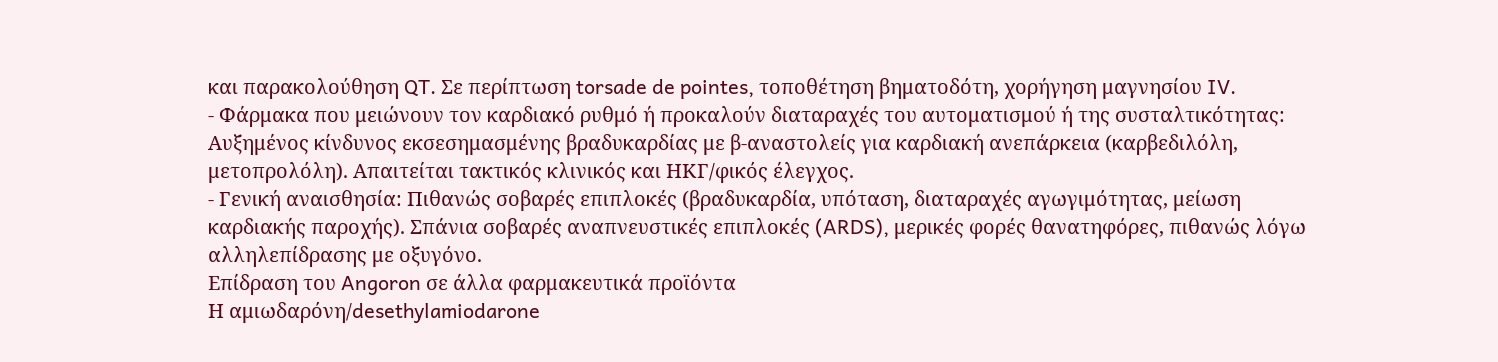και παρακολούθηση QT. Σε περίπτωση torsade de pointes, τοποθέτηση βηματοδότη, χορήγηση μαγνησίου IV.
- Φάρμακα που μειώνουν τον καρδιακό ρυθμό ή προκαλούν διαταραχές του αυτοματισμού ή της συσταλτικότητας: Αυξημένος κίνδυνος εκσεσημασμένης βραδυκαρδίας με β-αναστολείς για καρδιακή ανεπάρκεια (καρβεδιλόλη, μετοπρολόλη). Απαιτείται τακτικός κλινικός και ΗΚΓ/φικός έλεγχος.
- Γενική αναισθησία: Πιθανώς σοβαρές επιπλοκές (βραδυκαρδία, υπόταση, διαταραχές αγωγιμότητας, μείωση καρδιακής παροχής). Σπάνια σοβαρές αναπνευστικές επιπλοκές (ARDS), μερικές φορές θανατηφόρες, πιθανώς λόγω αλληλεπίδρασης με οξυγόνο.
Επίδραση του Angoron σε άλλα φαρμακευτικά προϊόντα
Η αμιωδαρόνη/desethylamiodarone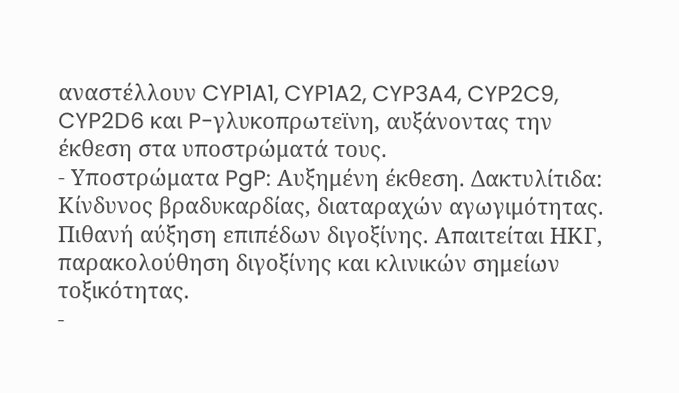αναστέλλουν CYP1A1, CYP1A2, CYP3A4, CYP2C9, CYP2D6 και P-γλυκοπρωτεϊνη, αυξάνοντας την έκθεση στα υποστρώματά τους.
- Υποστρώματα PgP: Αυξημένη έκθεση. Δακτυλίτιδα: Κίνδυνος βραδυκαρδίας, διαταραχών αγωγιμότητας. Πιθανή αύξηση επιπέδων διγοξίνης. Απαιτείται ΗΚΓ, παρακολούθηση διγοξίνης και κλινικών σημείων τοξικότητας.
-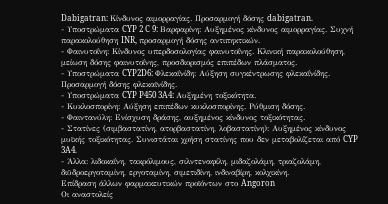Dabigatran: Κίνδυνος αιμορραγίας. Προσαρμογή δόσης dabigatran.
- Υποστρώματα CYP 2 C 9: Βαρφαρίνη: Αυξημένος κίνδυνος αιμορραγίας. Συχνή παρακολούθηση INR, προσαρμογή δόσης αντιπηκτικών.
- Φαινυτοΐνη: Κίνδυνος υπερδοσολογίας φαινυτοΐνης. Κλινική παρακολούθηση, μείωση δόσης φαινυτοΐνης, προσδιορισμός επιπέδων πλάσματος.
- Υποστρώματα CYP2D6: Φλεκαΐνίδη: Αύξηση συγκέντρωσης φλεκαΐνίδης. Προσαρμογή δόσης φλεκαϊνίδης.
- Υποστρώματα CYP P450 3A4: Αυξημένη τοξικότητα.
- Κυκλοσπορίνη: Αύξηση επιπέδων κυκλοσπορίνης. Ρύθμιση δόσης.
- Φαιντανύλη: Ενίσχυση δράσης, αυξημένος κίνδυνος τοξικότητας.
- Στατίνες (σιμβαστατίνη, ατορβαστατίνη, λοβαστατίνη): Αυξημένος κίνδυνος μυϊκής τοξικότητας. Συνιστάται χρήση στατίνης που δεν μεταβολίζεται από CYP 3A4.
- Άλλα: λιδοκαΐνη, τακρόλιμους, σιλντεναφίλη, μιδαζολάμη, τριαζολάμη, διϋδροεργοταμίνη, εργοταμίνη, σιμετιδίνη, ινδιναβίρη, κολχικίνη.
Επίδραση άλλων φαρμακευτικών προϊόντων στο Angoron
Οι αναστολείς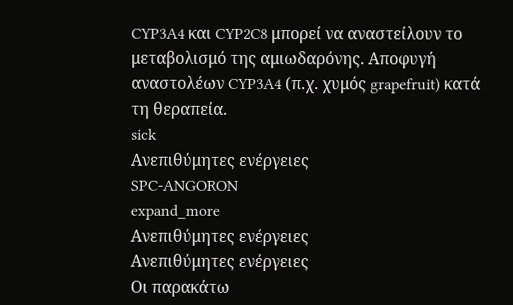CYP3A4 και CYP2C8 μπορεί να αναστείλουν το μεταβολισμό της αμιωδαρόνης. Αποφυγή αναστολέων CYP3A4 (π.χ. χυμός grapefruit) κατά τη θεραπεία.
sick
Ανεπιθύμητες ενέργειες
SPC-ANGORON
expand_more
Ανεπιθύμητες ενέργειες
Ανεπιθύμητες ενέργειες
Οι παρακάτω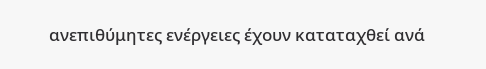ανεπιθύμητες ενέργειες έχουν καταταχθεί ανά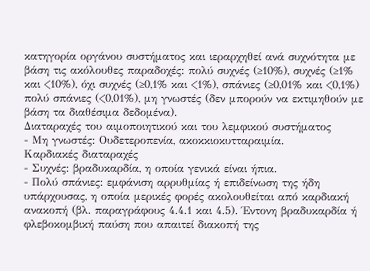κατηγορία οργάνου συστήματος και ιεραρχηθεί ανά συχνότητα με βάση τις ακόλουθες παραδοχές: πολύ συχνές (≥10%), συχνές (≥1% και <10%), όχι συχνές (≥0,1% και <1%), σπάνιες (≥0,01% και <0,1%) πολύ σπάνιες (<0,01%), μη γνωστές (δεν μπορούν να εκτιμηθούν με βάση τα διαθέσιμα δεδομένα).
Διαταραχές του αιμοποιητικού και του λεμφικού συστήματος
- Μη γνωστές: Ουδετεροπενία, ακοκκιοκυτταραιμία.
Καρδιακές διαταραχές
- Συχνές: βραδυκαρδία, η οποία γενικά είναι ήπια.
- Πολύ σπάνιες: εμφάνιση αρρυθμίας ή επιδείνωση της ήδη υπάρχουσας, η οποία μερικές φορές ακολουθείται από καρδιακή ανακοπή (βλ. παραγράφους 4.4.1 και 4.5). Έντονη βραδυκαρδία ή φλεβοκομβική παύση που απαιτεί διακοπή της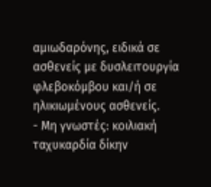αμιωδαρόνης, ειδικά σε ασθενείς με δυσλειτουργία φλεβοκόμβου και/ή σε ηλικιωμένους ασθενείς.
- Μη γνωστές: κοιλιακή ταχυκαρδία δίκην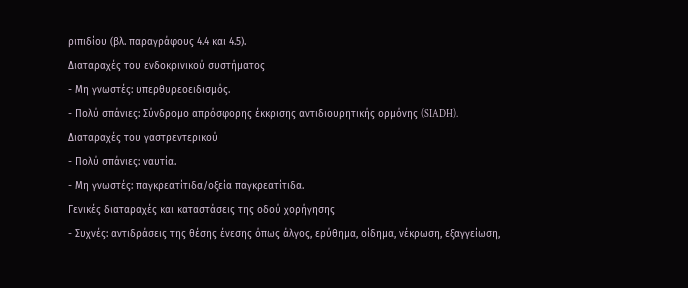ριπιδίου (βλ. παραγράφους 4.4 και 4.5).
Διαταραχές του ενδοκρινικού συστήματος
- Μη γνωστές: υπερθυρεοειδισμός.
- Πολύ σπάνιες: Σύνδρομο απρόσφορης έκκρισης αντιδιουρητικής ορμόνης (SIADH).
Διαταραχές του γαστρεντερικού
- Πολύ σπάνιες: ναυτία.
- Μη γνωστές: παγκρεατίτιδα/οξεία παγκρεατίτιδα.
Γενικές διαταραχές και καταστάσεις της οδού χορήγησης
- Συχνές: αντιδράσεις της θέσης ένεσης όπως άλγος, ερύθημα, οίδημα, νέκρωση, εξαγγείωση,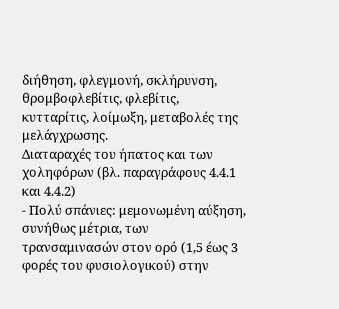διήθηση, φλεγμονή, σκλήρυνση, θρομβοφλεβίτις, φλεβίτις, κυτταρίτις, λοίμωξη, μεταβολές της μελάγχρωσης.
Διαταραχές του ήπατος και των χοληφόρων (βλ. παραγράφους 4.4.1 και 4.4.2)
- Πολύ σπάνιες: μεμονωμένη αύξηση, συνήθως μέτρια, των τρανσαμινασών στον ορό (1,5 έως 3 φορές του φυσιολογικού) στην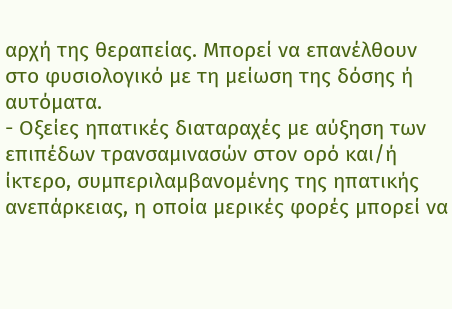αρχή της θεραπείας. Μπορεί να επανέλθουν στο φυσιολογικό με τη μείωση της δόσης ή αυτόματα.
- Οξείες ηπατικές διαταραχές με αύξηση των επιπέδων τρανσαμινασών στον ορό και/ή ίκτερο, συμπεριλαμβανομένης της ηπατικής ανεπάρκειας, η οποία μερικές φορές μπορεί να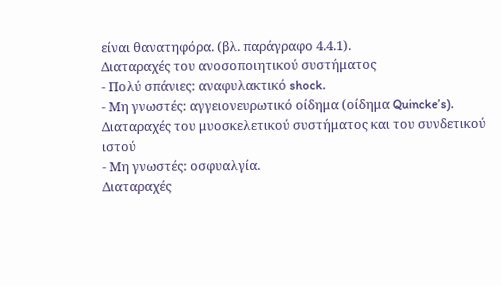είναι θανατηφόρα. (βλ. παράγραφο 4.4.1).
Διαταραχές του ανοσοποιητικού συστήματος
- Πολύ σπάνιες: αναφυλακτικό shock.
- Μη γνωστές: αγγειονευρωτικό οίδημα (οίδημα Quincke’s).
Διαταραχές του μυοσκελετικού συστήματος και του συνδετικού ιστού
- Μη γνωστές: οσφυαλγία.
Διαταραχές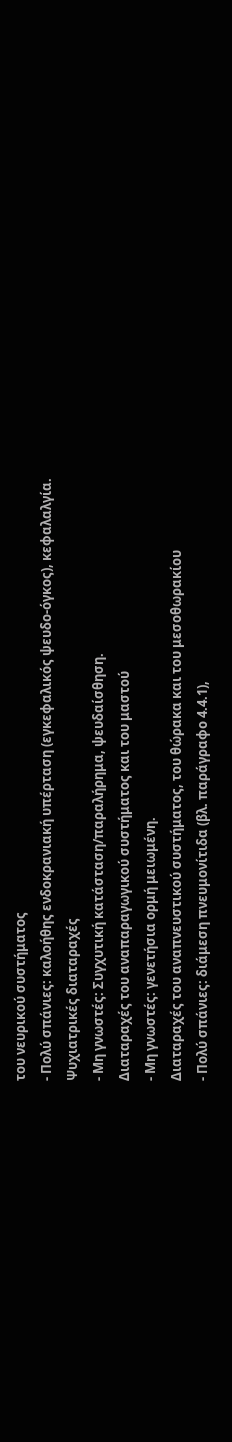του νευρικού συστήματος
- Πολύ σπάνιες: καλοήθης ενδοκρανιακή υπέρταση (εγκεφαλικός ψευδο-όγκος), κεφαλαλγία.
Ψυχιατρικές διαταραχές
- Μη γνωστές: Συγχυτική κατάσταση/παραλήρημα, ψευδαίσθηση.
Διαταραχές του αναπαραγωγικού συστήματος και του μαστού
- Μη γνωστές: γενετήσια ορμή μειωμένη.
Διαταραχές του αναπνευστικού συστήματος, του θώρακα και του μεσοθωρακίου
- Πολύ σπάνιες: διάμεση πνευμονίτιδα (βλ. παράγραφο 4.4.1),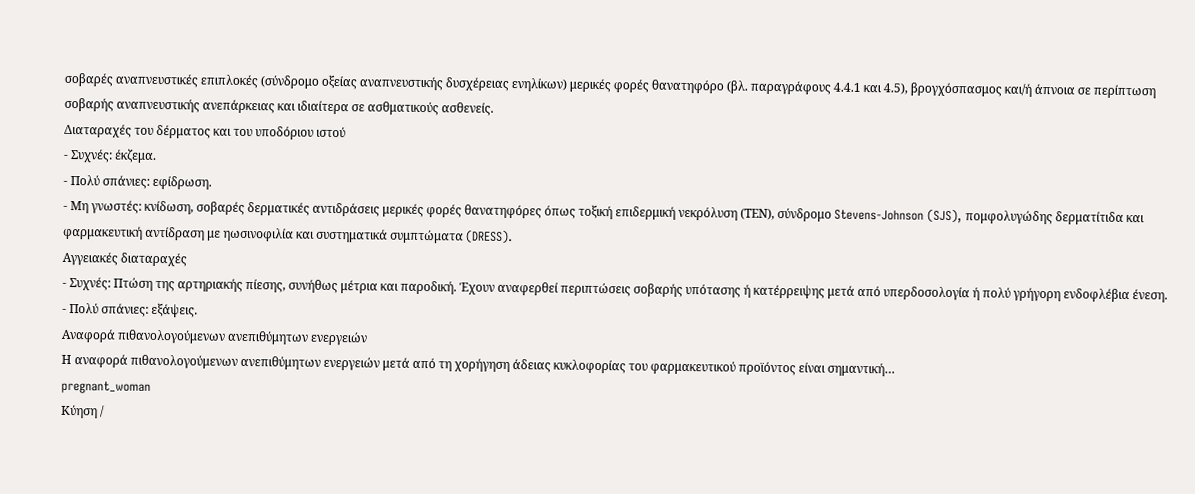σοβαρές αναπνευστικές επιπλοκές (σύνδρομο οξείας αναπνευστικής δυσχέρειας ενηλίκων) μερικές φορές θανατηφόρο (βλ. παραγράφους 4.4.1 και 4.5), βρογχόσπασμος και/ή άπνοια σε περίπτωση σοβαρής αναπνευστικής ανεπάρκειας και ιδιαίτερα σε ασθματικούς ασθενείς.
Διαταραχές του δέρματος και του υποδόριου ιστού
- Συχνές: έκζεμα.
- Πολύ σπάνιες: εφίδρωση.
- Μη γνωστές: κνίδωση, σοβαρές δερματικές αντιδράσεις μερικές φορές θανατηφόρες όπως τοξική επιδερμική νεκρόλυση (ΤΕΝ), σύνδρομο Stevens-Johnson (SJS), πομφολυγώδης δερματίτιδα και φαρμακευτική αντίδραση με ηωσινοφιλία και συστηματικά συμπτώματα (DRESS).
Αγγειακές διαταραχές
- Συχνές: Πτώση της αρτηριακής πίεσης, συνήθως μέτρια και παροδική. Έχουν αναφερθεί περιπτώσεις σοβαρής υπότασης ή κατέρρειψης μετά από υπερδοσολογία ή πολύ γρήγορη ενδοφλέβια ένεση.
- Πολύ σπάνιες: εξάψεις.
Αναφορά πιθανολογούμενων ανεπιθύμητων ενεργειών
Η αναφορά πιθανολογούμενων ανεπιθύμητων ενεργειών μετά από τη χορήγηση άδειας κυκλοφορίας του φαρμακευτικού προϊόντος είναι σημαντική…
pregnant_woman
Κύηση /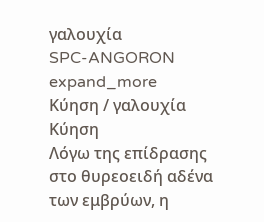γαλουχία
SPC-ANGORON
expand_more
Κύηση / γαλουχία
Κύηση
Λόγω της επίδρασης στο θυρεοειδή αδένα των εμβρύων, η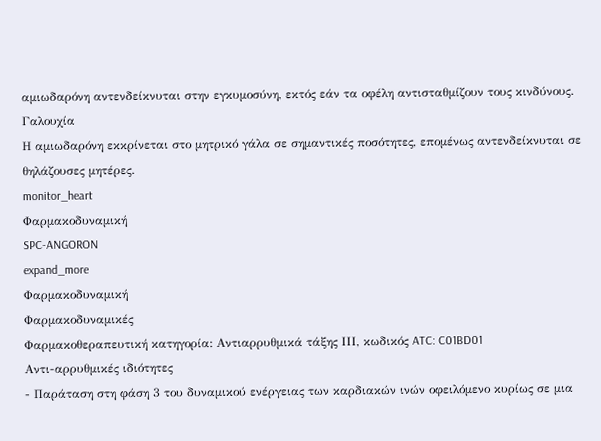αμιωδαρόνη αντενδείκνυται στην εγκυμοσύνη, εκτός εάν τα οφέλη αντισταθμίζουν τους κινδύνους.
Γαλουχία
Η αμιωδαρόνη εκκρίνεται στο μητρικό γάλα σε σημαντικές ποσότητες, επομένως αντενδείκνυται σε θηλάζουσες μητέρες.
monitor_heart
Φαρμακοδυναμική
SPC-ANGORON
expand_more
Φαρμακοδυναμική
Φαρμακοδυναμικές
Φαρμακοθεραπευτική κατηγορία: Αντιαρρυθμικά τάξης ΙΙΙ, κωδικός ATC: C01BD01
Αντι-αρρυθμικές ιδιότητες
- Παράταση στη φάση 3 του δυναμικού ενέργειας των καρδιακών ινών οφειλόμενο κυρίως σε μια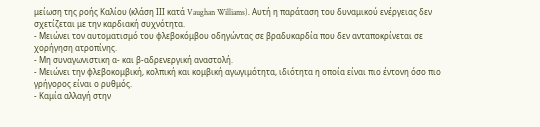μείωση της ροής Καλίου (κλάση ΙΙΙ κατά Vaughan Williams). Αυτή η παράταση του δυναμικού ενέργειας δεν σχετίζεται με την καρδιακή συχνότητα.
- Μειώνει τον αυτοματισμό του φλεβοκόμβου οδηγώντας σε βραδυκαρδία που δεν ανταποκρίνεται σε χορήγηση ατροπίνης.
- Μη συναγωνιστικη α- και β-αδρενεργική αναστολή.
- Μειώνει την φλεβοκομβική, κολπική και κομβική αγωγιμότητα, ιδιότητα η οποία είναι πιο έντονη όσο πιο γρήγορος είναι ο ρυθμός.
- Καμία αλλαγή στην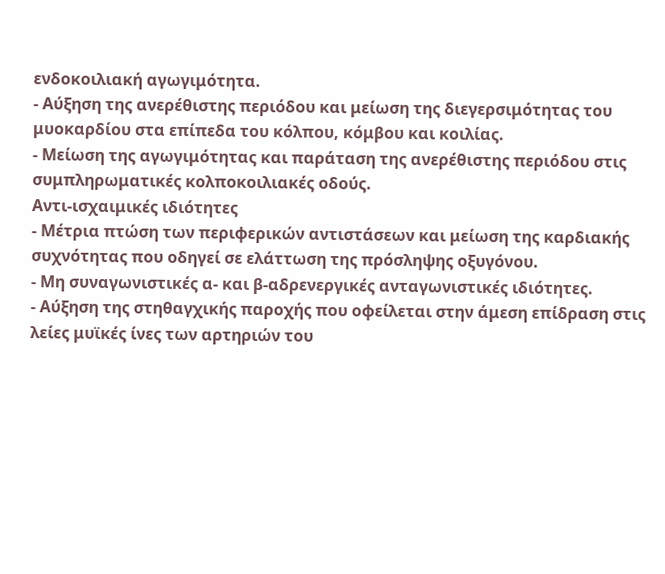ενδοκοιλιακή αγωγιμότητα.
- Αύξηση της ανερέθιστης περιόδου και μείωση της διεγερσιμότητας του μυοκαρδίου στα επίπεδα του κόλπου, κόμβου και κοιλίας.
- Μείωση της αγωγιμότητας και παράταση της ανερέθιστης περιόδου στις συμπληρωματικές κολποκοιλιακές οδούς.
Αντι-ισχαιμικές ιδιότητες
- Μέτρια πτώση των περιφερικών αντιστάσεων και μείωση της καρδιακής συχνότητας που οδηγεί σε ελάττωση της πρόσληψης οξυγόνου.
- Μη συναγωνιστικές α- και β-αδρενεργικές ανταγωνιστικές ιδιότητες.
- Αύξηση της στηθαγχικής παροχής που οφείλεται στην άμεση επίδραση στις λείες μυϊκές ίνες των αρτηριών του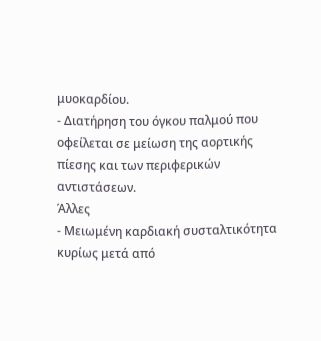μυοκαρδίου.
- Διατήρηση του όγκου παλμού που οφείλεται σε μείωση της αορτικής πίεσης και των περιφερικών αντιστάσεων.
Άλλες
- Μειωμένη καρδιακή συσταλτικότητα κυρίως μετά από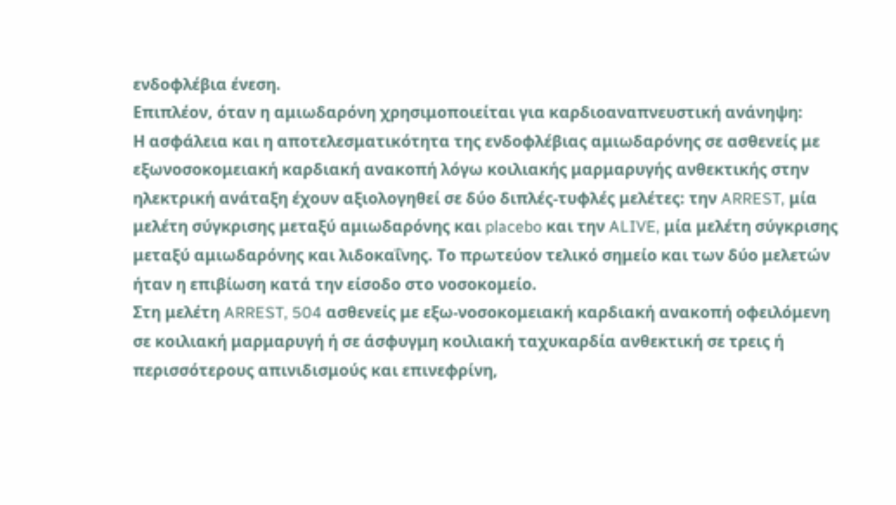ενδοφλέβια ένεση.
Επιπλέον, όταν η αμιωδαρόνη χρησιμοποιείται για καρδιοαναπνευστική ανάνηψη:
Η ασφάλεια και η αποτελεσματικότητα της ενδοφλέβιας αμιωδαρόνης σε ασθενείς με εξωνοσοκομειακή καρδιακή ανακοπή λόγω κοιλιακής μαρμαρυγής ανθεκτικής στην ηλεκτρική ανάταξη έχουν αξιολογηθεί σε δύο διπλές-τυφλές μελέτες: την ARREST, μία μελέτη σύγκρισης μεταξύ αμιωδαρόνης και placebo και την ALIVE, μία μελέτη σύγκρισης μεταξύ αμιωδαρόνης και λιδοκαΐνης. Το πρωτεύον τελικό σημείο και των δύο μελετών ήταν η επιβίωση κατά την είσοδο στο νοσοκομείο.
Στη μελέτη ARREST, 504 ασθενείς με εξω-νοσοκομειακή καρδιακή ανακοπή οφειλόμενη σε κοιλιακή μαρμαρυγή ή σε άσφυγμη κοιλιακή ταχυκαρδία ανθεκτική σε τρεις ή περισσότερους απινιδισμούς και επινεφρίνη,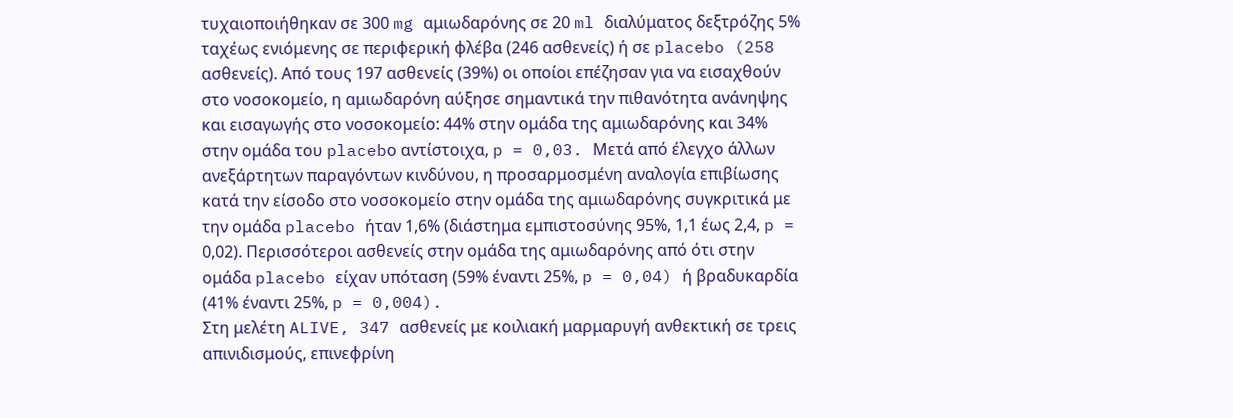τυχαιοποιήθηκαν σε 300 mg αμιωδαρόνης σε 20 ml διαλύματος δεξτρόζης 5% ταχέως ενιόμενης σε περιφερική φλέβα (246 ασθενείς) ή σε placebo (258 ασθενείς). Από τους 197 ασθενείς (39%) οι οποίοι επέζησαν για να εισαχθούν στο νοσοκομείο, η αμιωδαρόνη αύξησε σημαντικά την πιθανότητα ανάνηψης και εισαγωγής στο νοσοκομείο: 44% στην ομάδα της αμιωδαρόνης και 34% στην ομάδα του placebο αντίστοιχα, p = 0,03. Μετά από έλεγχο άλλων ανεξάρτητων παραγόντων κινδύνου, η προσαρμοσμένη αναλογία επιβίωσης κατά την είσοδο στο νοσοκομείο στην ομάδα της αμιωδαρόνης συγκριτικά με την ομάδα placebo ήταν 1,6% (διάστημα εμπιστοσύνης 95%, 1,1 έως 2,4, p = 0,02). Περισσότεροι ασθενείς στην ομάδα της αμιωδαρόνης από ότι στην ομάδα placebo είχαν υπόταση (59% έναντι 25%, p = 0,04) ή βραδυκαρδία (41% έναντι 25%, p = 0,004).
Στη μελέτη ALIVE, 347 ασθενείς με κοιλιακή μαρμαρυγή ανθεκτική σε τρεις απινιδισμούς, επινεφρίνη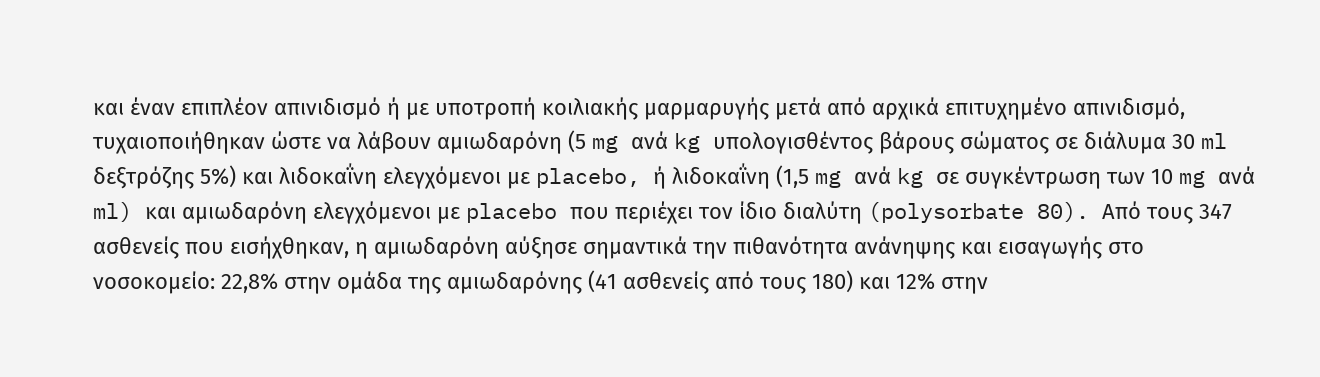και έναν επιπλέον απινιδισμό ή με υποτροπή κοιλιακής μαρμαρυγής μετά από αρχικά επιτυχημένο απινιδισμό, τυχαιοποιήθηκαν ώστε να λάβουν αμιωδαρόνη (5 mg ανά kg υπολογισθέντος βάρους σώματος σε διάλυμα 30 ml δεξτρόζης 5%) και λιδοκαΐνη ελεγχόμενοι με placebo, ή λιδοκαΐνη (1,5 mg ανά kg σε συγκέντρωση των 10 mg ανά ml) και αμιωδαρόνη ελεγχόμενοι με placebo που περιέχει τον ίδιο διαλύτη (polysorbate 80). Από τους 347 ασθενείς που εισήχθηκαν, η αμιωδαρόνη αύξησε σημαντικά την πιθανότητα ανάνηψης και εισαγωγής στο νοσοκομείο: 22,8% στην ομάδα της αμιωδαρόνης (41 ασθενείς από τους 180) και 12% στην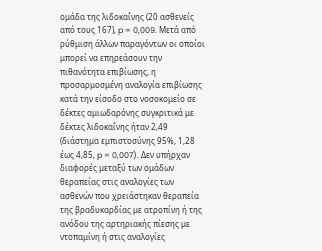ομάδα της λιδοκαΐνης (20 ασθενείς από τους 167), p = 0,009. Μετά από ρύθμιση άλλων παραγόντων οι οποίοι μπορεί να επηρεάσουν την πιθανότητα επιβίωσης, η προσαρμοσμένη αναλογία επιβίωσης κατά την είσοδο στο νοσοκομείο σε δέκτες αμιωδαρόνης συγκριτικά με δέκτες λιδοκαΐνης ήταν 2,49 (διάστημα εμπιστοσύνης 95%, 1,28 έως 4,85, p = 0,007). Δεν υπήρχαν διαφορές μεταξύ των ομάδων θεραπείας στις αναλογίες των ασθενών που χρειάστηκαν θεραπεία της βραδυκαρδίας με ατροπίνη ή της ανόδου της αρτηριακής πίεσης με ντοπαμίνη ή στις αναλογίες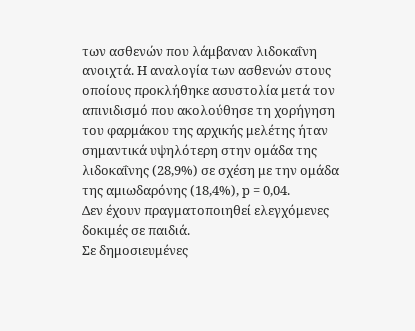των ασθενών που λάμβαναν λιδοκαΐνη ανοιχτά. Η αναλογία των ασθενών στους οποίους προκλήθηκε ασυστολία μετά τον απινιδισμό που ακολούθησε τη χορήγηση του φαρμάκου της αρχικής μελέτης ήταν σημαντικά υψηλότερη στην ομάδα της λιδοκαΐνης (28,9%) σε σχέση με την ομάδα της αμιωδαρόνης (18,4%), p = 0,04.
Δεν έχουν πραγματοποιηθεί ελεγχόμενες δοκιμές σε παιδιά.
Σε δημοσιευμένες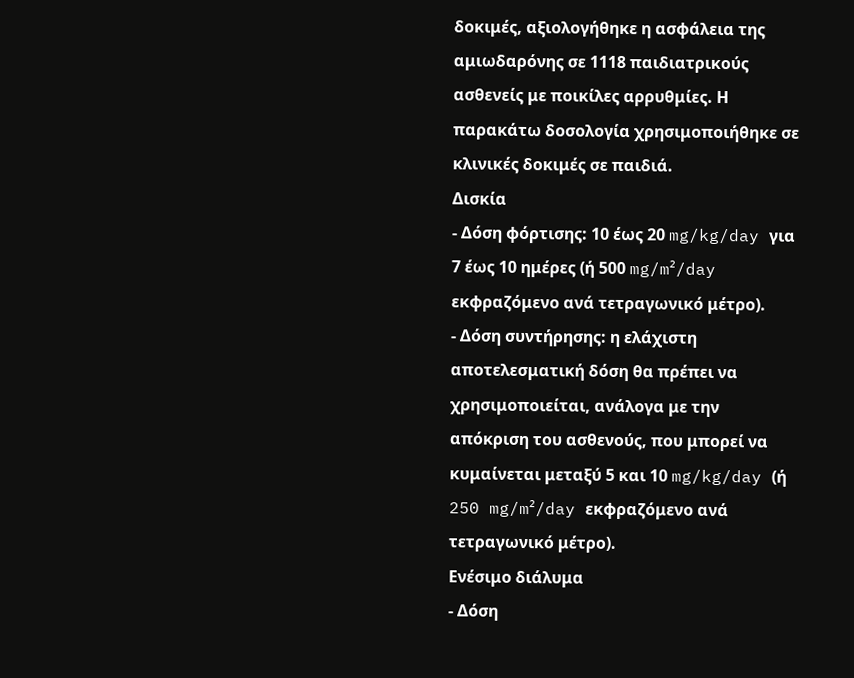δοκιμές, αξιολογήθηκε η ασφάλεια της αμιωδαρόνης σε 1118 παιδιατρικούς ασθενείς με ποικίλες αρρυθμίες. Η παρακάτω δοσολογία χρησιμοποιήθηκε σε κλινικές δοκιμές σε παιδιά.
Δισκία
- Δόση φόρτισης: 10 έως 20 mg/kg/day για 7 έως 10 ημέρες (ή 500 mg/m²/day εκφραζόμενο ανά τετραγωνικό μέτρο).
- Δόση συντήρησης: η ελάχιστη αποτελεσματική δόση θα πρέπει να χρησιμοποιείται, ανάλογα με την απόκριση του ασθενούς, που μπορεί να κυμαίνεται μεταξύ 5 και 10 mg/kg/day (ή 250 mg/m²/day εκφραζόμενο ανά τετραγωνικό μέτρο).
Ενέσιμο διάλυμα
- Δόση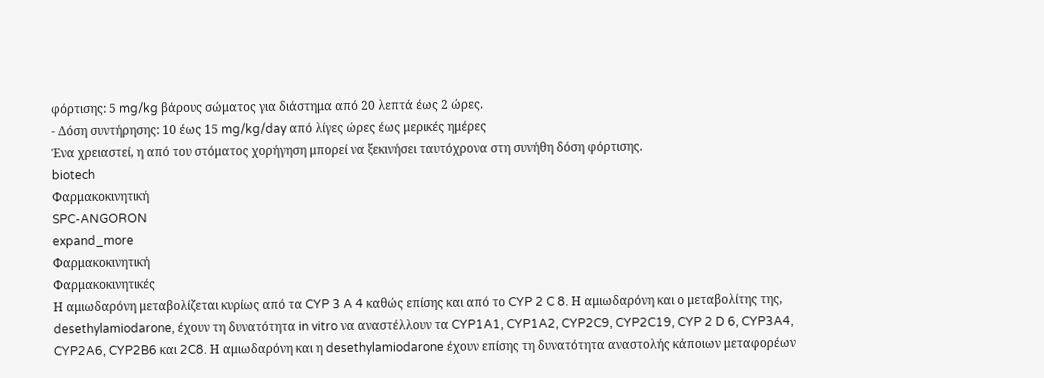φόρτισης: 5 mg/kg βάρους σώματος για διάστημα από 20 λεπτά έως 2 ώρες.
- Δόση συντήρησης: 10 έως 15 mg/kg/day από λίγες ώρες έως μερικές ημέρες
Ένα χρειαστεί, η από του στόματος χορήγηση μπορεί να ξεκινήσει ταυτόχρονα στη συνήθη δόση φόρτισης.
biotech
Φαρμακοκινητική
SPC-ANGORON
expand_more
Φαρμακοκινητική
Φαρμακοκινητικές
Η αμιωδαρόνη μεταβολίζεται κυρίως από τα CYP 3 A 4 καθώς επίσης και από το CYP 2 C 8. Η αμιωδαρόνη και ο μεταβολίτης της, desethylamiodarone, έχουν τη δυνατότητα in vitro να αναστέλλουν τα CYP1A1, CYP1A2, CYP2C9, CYP2C19, CYP 2 D 6, CYP3A4, CYP2A6, CYP2B6 και 2C8. Η αμιωδαρόνη και η desethylamiodarone έχουν επίσης τη δυνατότητα αναστολής κάποιων μεταφορέων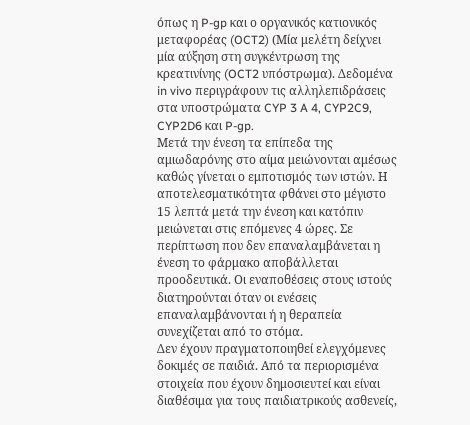όπως η P-gp και ο οργανικός κατιονικός μεταφορέας (OCT2) (Μία μελέτη δείχνει μία αύξηση στη συγκέντρωση της κρεατινίνης (OCT2 υπόστρωμα). Δεδομένα in vivo περιγράφουν τις αλληλεπιδράσεις στα υποστρώματα CYP 3 A 4, CYP2C9, CYP2D6 και P-gp.
Μετά την ένεση τα επίπεδα της αμιωδαρόνης στο αίμα μειώνονται αμέσως καθώς γίνεται ο εμποτισμός των ιστών. Η αποτελεσματικότητα φθάνει στο μέγιστο 15 λεπτά μετά την ένεση και κατόπιν μειώνεται στις επόμενες 4 ώρες. Σε περίπτωση που δεν επαναλαμβάνεται η ένεση το φάρμακο αποβάλλεται προοδευτικά. Οι εναποθέσεις στους ιστούς διατηρούνται όταν οι ενέσεις επαναλαμβάνονται ή η θεραπεία συνεχίζεται από το στόμα.
Δεν έχουν πραγματοποιηθεί ελεγχόμενες δοκιμές σε παιδιά. Από τα περιορισμένα στοιχεία που έχουν δημοσιευτεί και είναι διαθέσιμα για τους παιδιατρικούς ασθενείς,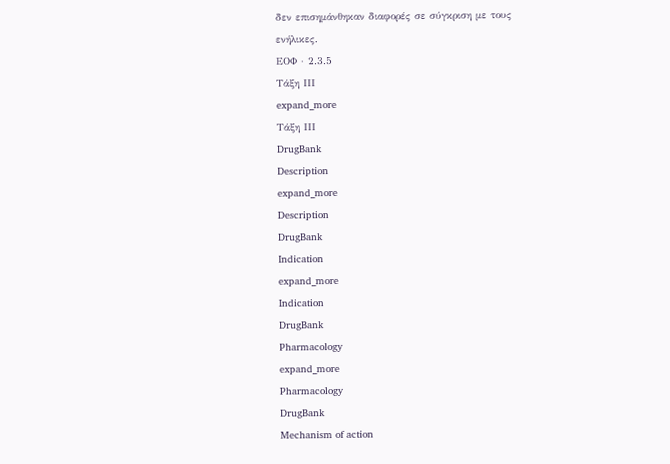δεν επισημάνθηκαν διαφορές σε σύγκριση με τους ενήλικες.
ΕΟΦ · 2.3.5
Τάξη ΙΙΙ
expand_more
Τάξη ΙΙΙ
DrugBank
Description
expand_more
Description
DrugBank
Indication
expand_more
Indication
DrugBank
Pharmacology
expand_more
Pharmacology
DrugBank
Mechanism of action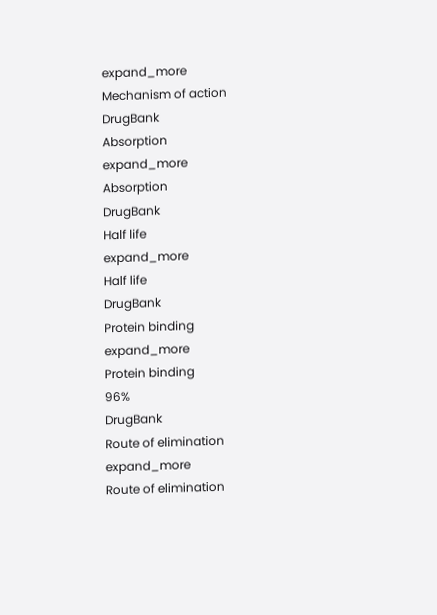expand_more
Mechanism of action
DrugBank
Absorption
expand_more
Absorption
DrugBank
Half life
expand_more
Half life
DrugBank
Protein binding
expand_more
Protein binding
96%
DrugBank
Route of elimination
expand_more
Route of elimination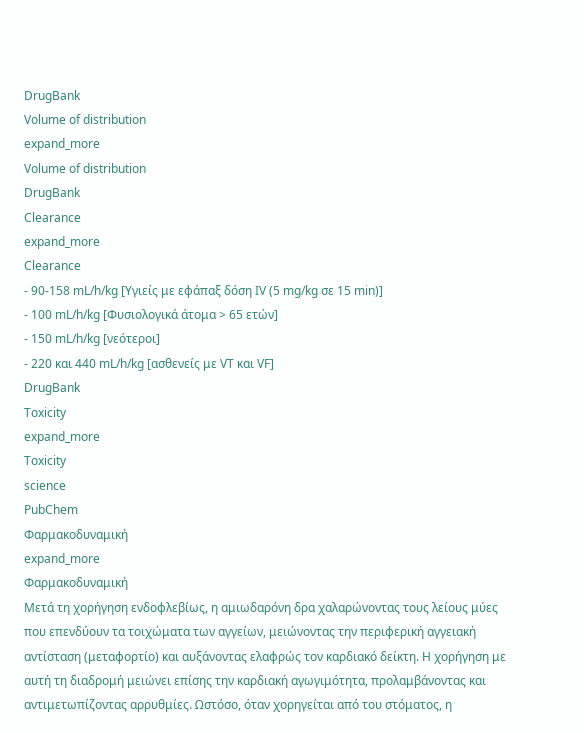DrugBank
Volume of distribution
expand_more
Volume of distribution
DrugBank
Clearance
expand_more
Clearance
- 90-158 mL/h/kg [Υγιείς με εφάπαξ δόση IV (5 mg/kg σε 15 min)]
- 100 mL/h/kg [Φυσιολογικά άτομα > 65 ετών]
- 150 mL/h/kg [νεότεροι]
- 220 και 440 mL/h/kg [ασθενείς με VT και VF]
DrugBank
Toxicity
expand_more
Toxicity
science
PubChem
Φαρμακοδυναμική
expand_more
Φαρμακοδυναμική
Μετά τη χορήγηση ενδοφλεβίως, η αμιωδαρόνη δρα χαλαρώνοντας τους λείους μύες που επενδύουν τα τοιχώματα των αγγείων, μειώνοντας την περιφερική αγγειακή αντίσταση (μεταφορτίο) και αυξάνοντας ελαφρώς τον καρδιακό δείκτη. Η χορήγηση με αυτή τη διαδρομή μειώνει επίσης την καρδιακή αγωγιμότητα, προλαμβάνοντας και αντιμετωπίζοντας αρρυθμίες. Ωστόσο, όταν χορηγείται από του στόματος, η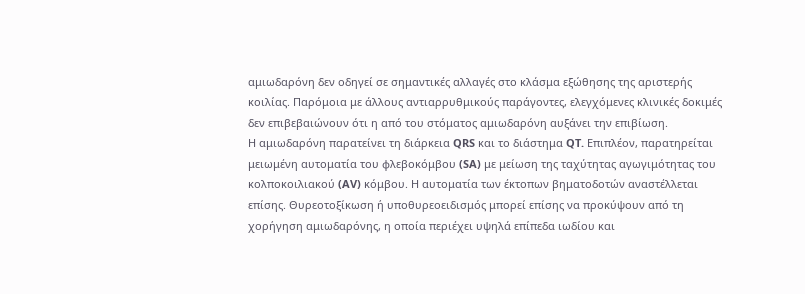αμιωδαρόνη δεν οδηγεί σε σημαντικές αλλαγές στο κλάσμα εξώθησης της αριστερής κοιλίας. Παρόμοια με άλλους αντιαρρυθμικούς παράγοντες, ελεγχόμενες κλινικές δοκιμές δεν επιβεβαιώνουν ότι η από του στόματος αμιωδαρόνη αυξάνει την επιβίωση.
Η αμιωδαρόνη παρατείνει τη διάρκεια QRS και το διάστημα QT. Επιπλέον, παρατηρείται μειωμένη αυτοματία του φλεβοκόμβου (SA) με μείωση της ταχύτητας αγωγιμότητας του κολποκοιλιακού (AV) κόμβου. Η αυτοματία των έκτοπων βηματοδοτών αναστέλλεται επίσης. Θυρεοτοξίκωση ή υποθυρεοειδισμός μπορεί επίσης να προκύψουν από τη χορήγηση αμιωδαρόνης, η οποία περιέχει υψηλά επίπεδα ιωδίου και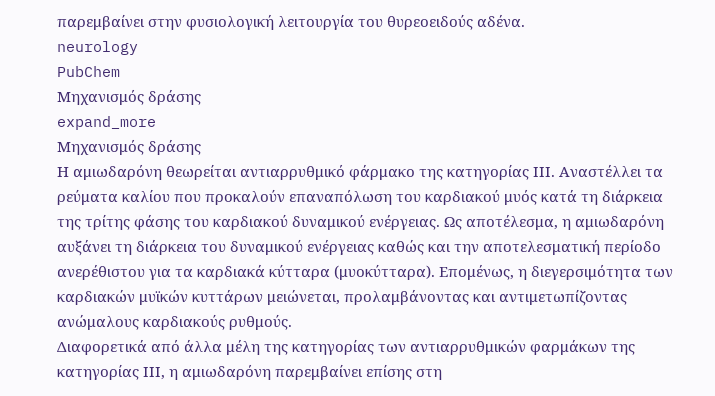παρεμβαίνει στην φυσιολογική λειτουργία του θυρεοειδούς αδένα.
neurology
PubChem
Μηχανισμός δράσης
expand_more
Μηχανισμός δράσης
Η αμιωδαρόνη θεωρείται αντιαρρυθμικό φάρμακο της κατηγορίας ΙΙΙ. Αναστέλλει τα ρεύματα καλίου που προκαλούν επαναπόλωση του καρδιακού μυός κατά τη διάρκεια της τρίτης φάσης του καρδιακού δυναμικού ενέργειας. Ως αποτέλεσμα, η αμιωδαρόνη αυξάνει τη διάρκεια του δυναμικού ενέργειας καθώς και την αποτελεσματική περίοδο ανερέθιστου για τα καρδιακά κύτταρα (μυοκύτταρα). Επομένως, η διεγερσιμότητα των καρδιακών μυϊκών κυττάρων μειώνεται, προλαμβάνοντας και αντιμετωπίζοντας ανώμαλους καρδιακούς ρυθμούς.
Διαφορετικά από άλλα μέλη της κατηγορίας των αντιαρρυθμικών φαρμάκων της κατηγορίας ΙΙΙ, η αμιωδαρόνη παρεμβαίνει επίσης στη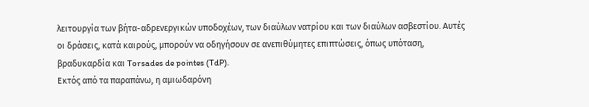λειτουργία των βήτα-αδρενεργικών υποδοχέων, των διαύλων νατρίου και των διαύλων ασβεστίου. Αυτές οι δράσεις, κατά καιρούς, μπορούν να οδηγήσουν σε ανεπιθύμητες επιπτώσεις, όπως υπόταση, βραδυκαρδία και Torsades de pointes (TdP).
Εκτός από τα παραπάνω, η αμιωδαρόνη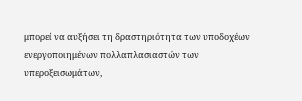μπορεί να αυξήσει τη δραστηριότητα των υποδοχέων ενεργοποιημένων πολλαπλασιαστών των υπεροξεισωμάτων,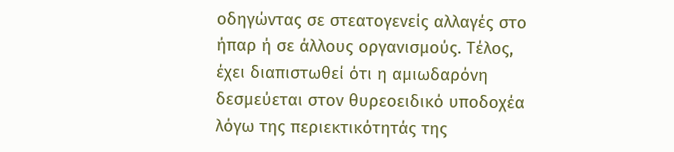οδηγώντας σε στεατογενείς αλλαγές στο ήπαρ ή σε άλλους οργανισμούς. Τέλος, έχει διαπιστωθεί ότι η αμιωδαρόνη δεσμεύεται στον θυρεοειδικό υποδοχέα λόγω της περιεκτικότητάς της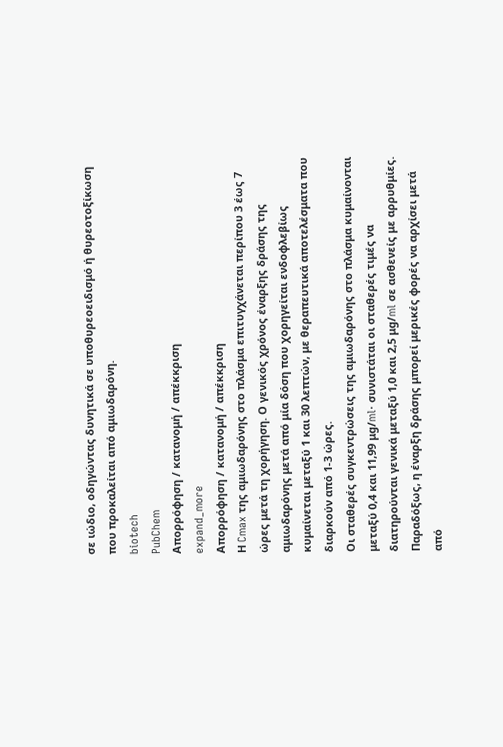σε ιώδιο, οδηγώντας δυνητικά σε υποθυρεοειδισμό ή θυρεοτοξίκωση που προκαλείται από αμιωδαρόνη.
biotech
PubChem
Απορρόφηση / κατανομή / απέκκριση
expand_more
Απορρόφηση / κατανομή / απέκκριση
Η Cmax της αμιωδαρόνης στο πλάσμα επιτυγχάνεται περίπου 3 έως 7 ώρες μετά τη χορήγηση. Ο γενικός χρόνος έναρξης δράσης της αμιωδαρόνης μετά από μία δόση που χορηγείται ενδοφλεβίως κυμαίνεται μεταξύ 1 και 30 λεπτών, με θεραπευτικά αποτελέσματα που διαρκούν από 1-3 ώρες.
Οι σταθερές συγκεντρώσεις της αμιωδαρόνης στο πλάσμα κυμαίνονται μεταξύ 0,4 και 11,99 μg/ml· συνιστάται οι σταθερές τιμές να διατηρούνται γενικά μεταξύ 1,0 και 2,5 μg/ml σε ασθενείς με αρρυθμίες. Παραδόξως, η έναρξη δράσης μπορεί μερικές φορές να αρχίσει μετά από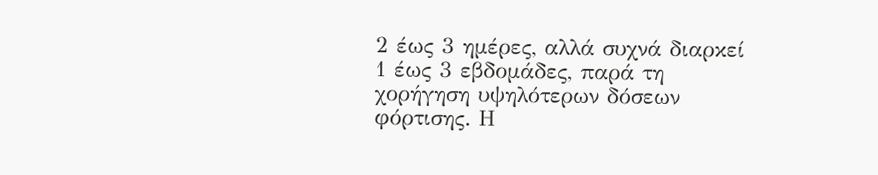2 έως 3 ημέρες, αλλά συχνά διαρκεί 1 έως 3 εβδομάδες, παρά τη χορήγηση υψηλότερων δόσεων φόρτισης. Η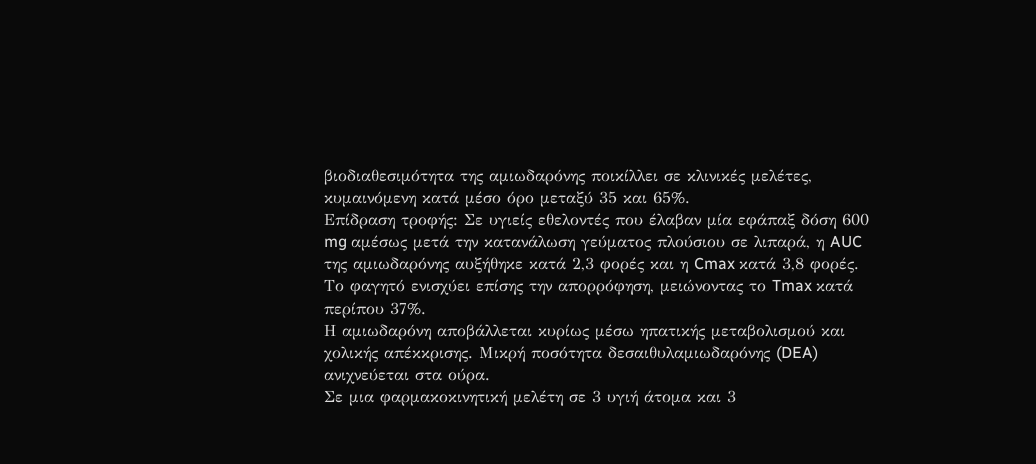βιοδιαθεσιμότητα της αμιωδαρόνης ποικίλλει σε κλινικές μελέτες, κυμαινόμενη κατά μέσο όρο μεταξύ 35 και 65%.
Επίδραση τροφής: Σε υγιείς εθελοντές που έλαβαν μία εφάπαξ δόση 600 mg αμέσως μετά την κατανάλωση γεύματος πλούσιου σε λιπαρά, η AUC της αμιωδαρόνης αυξήθηκε κατά 2,3 φορές και η Cmax κατά 3,8 φορές. Το φαγητό ενισχύει επίσης την απορρόφηση, μειώνοντας το Tmax κατά περίπου 37%.
Η αμιωδαρόνη αποβάλλεται κυρίως μέσω ηπατικής μεταβολισμού και χολικής απέκκρισης. Μικρή ποσότητα δεσαιθυλαμιωδαρόνης (DEA) ανιχνεύεται στα ούρα.
Σε μια φαρμακοκινητική μελέτη σε 3 υγιή άτομα και 3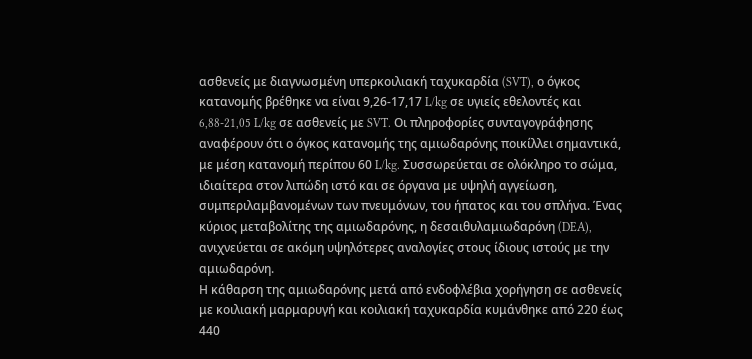ασθενείς με διαγνωσμένη υπερκοιλιακή ταχυκαρδία (SVT), ο όγκος κατανομής βρέθηκε να είναι 9,26-17,17 L/kg σε υγιείς εθελοντές και 6,88-21,05 L/kg σε ασθενείς με SVT. Οι πληροφορίες συνταγογράφησης αναφέρουν ότι ο όγκος κατανομής της αμιωδαρόνης ποικίλλει σημαντικά, με μέση κατανομή περίπου 60 L/kg. Συσσωρεύεται σε ολόκληρο το σώμα, ιδιαίτερα στον λιπώδη ιστό και σε όργανα με υψηλή αγγείωση, συμπεριλαμβανομένων των πνευμόνων, του ήπατος και του σπλήνα. Ένας κύριος μεταβολίτης της αμιωδαρόνης, η δεσαιθυλαμιωδαρόνη (DEA), ανιχνεύεται σε ακόμη υψηλότερες αναλογίες στους ίδιους ιστούς με την αμιωδαρόνη.
Η κάθαρση της αμιωδαρόνης μετά από ενδοφλέβια χορήγηση σε ασθενείς με κοιλιακή μαρμαρυγή και κοιλιακή ταχυκαρδία κυμάνθηκε από 220 έως 440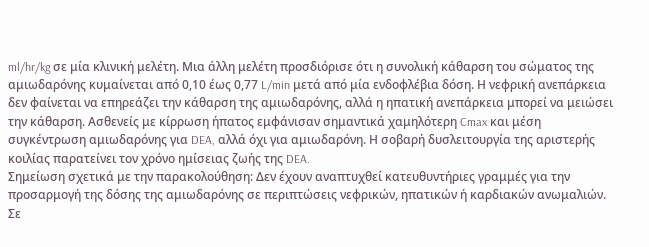ml/hr/kg σε μία κλινική μελέτη. Μια άλλη μελέτη προσδιόρισε ότι η συνολική κάθαρση του σώματος της αμιωδαρόνης κυμαίνεται από 0,10 έως 0,77 L/min μετά από μία ενδοφλέβια δόση. Η νεφρική ανεπάρκεια δεν φαίνεται να επηρεάζει την κάθαρση της αμιωδαρόνης, αλλά η ηπατική ανεπάρκεια μπορεί να μειώσει την κάθαρση. Ασθενείς με κίρρωση ήπατος εμφάνισαν σημαντικά χαμηλότερη Cmax και μέση συγκέντρωση αμιωδαρόνης για DEA, αλλά όχι για αμιωδαρόνη. Η σοβαρή δυσλειτουργία της αριστερής κοιλίας παρατείνει τον χρόνο ημίσειας ζωής της DEA.
Σημείωση σχετικά με την παρακολούθηση: Δεν έχουν αναπτυχθεί κατευθυντήριες γραμμές για την προσαρμογή της δόσης της αμιωδαρόνης σε περιπτώσεις νεφρικών, ηπατικών ή καρδιακών ανωμαλιών. Σε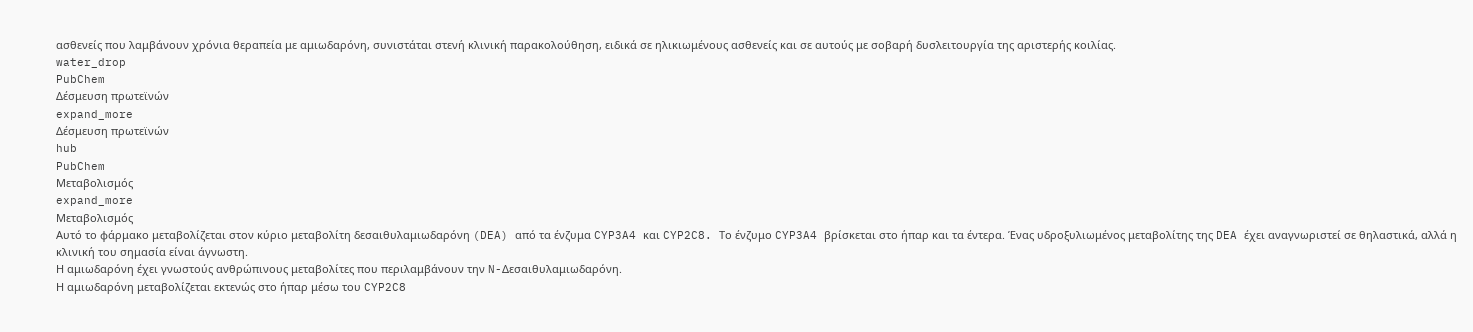ασθενείς που λαμβάνουν χρόνια θεραπεία με αμιωδαρόνη, συνιστάται στενή κλινική παρακολούθηση, ειδικά σε ηλικιωμένους ασθενείς και σε αυτούς με σοβαρή δυσλειτουργία της αριστερής κοιλίας.
water_drop
PubChem
Δέσμευση πρωτεϊνών
expand_more
Δέσμευση πρωτεϊνών
hub
PubChem
Μεταβολισμός
expand_more
Μεταβολισμός
Αυτό το φάρμακο μεταβολίζεται στον κύριο μεταβολίτη δεσαιθυλαμιωδαρόνη (DEA) από τα ένζυμα CYP3A4 και CYP2C8. Το ένζυμο CYP3A4 βρίσκεται στο ήπαρ και τα έντερα. Ένας υδροξυλιωμένος μεταβολίτης της DEA έχει αναγνωριστεί σε θηλαστικά, αλλά η κλινική του σημασία είναι άγνωστη.
Η αμιωδαρόνη έχει γνωστούς ανθρώπινους μεταβολίτες που περιλαμβάνουν την N-Δεσαιθυλαμιωδαρόνη.
Η αμιωδαρόνη μεταβολίζεται εκτενώς στο ήπαρ μέσω του CYP2C8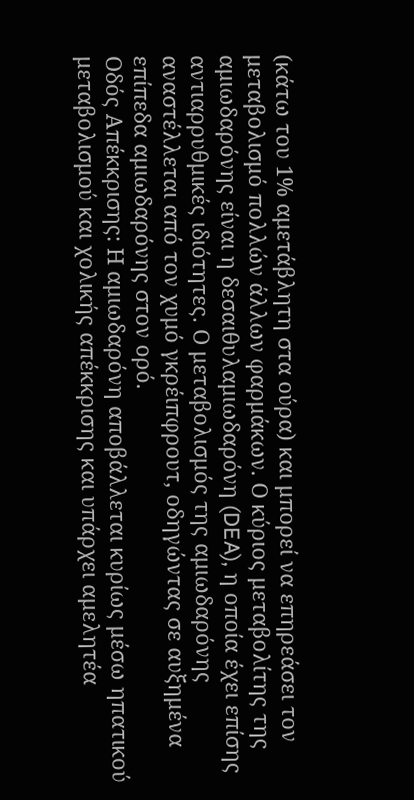(κάτω του 1% αμετάβλητη στα ούρα) και μπορεί να επηρεάσει τον μεταβολισμό πολλών άλλων φαρμάκων. Ο κύριος μεταβολίτης της αμιωδαρόνης είναι η δεσαιθυλαμιωδαρόνη (DEA), η οποία έχει επίσης αντιαρρυθμικές ιδιότητες. Ο μεταβολισμός της αμιωδαρόνης αναστέλλεται από τον χυμό γκρέιπφρουτ, οδηγώντας σε αυξημένα επίπεδα αμιωδαρόνης στον ορό.
Οδός Απέκκρισης: Η αμιωδαρόνη αποβάλλεται κυρίως μέσω ηπατικού μεταβολισμού και χολικής απέκκρισης και υπάρχει αμελητέα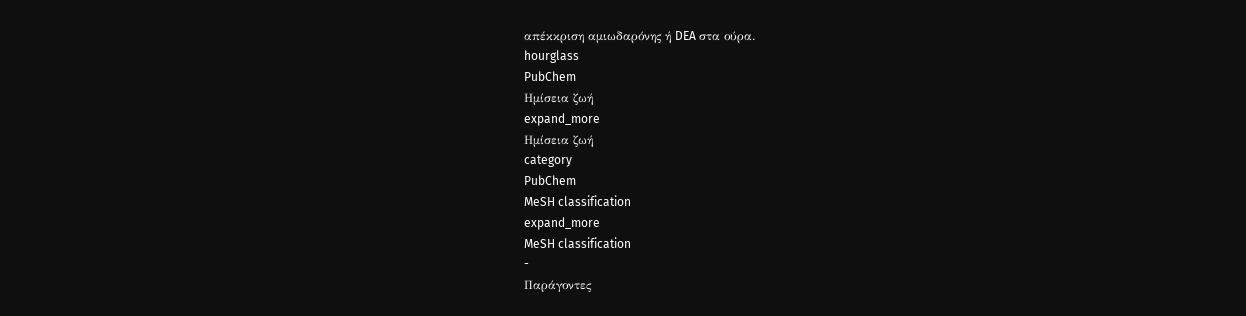απέκκριση αμιωδαρόνης ή DEA στα ούρα.
hourglass
PubChem
Ημίσεια ζωή
expand_more
Ημίσεια ζωή
category
PubChem
MeSH classification
expand_more
MeSH classification
-
Παράγοντες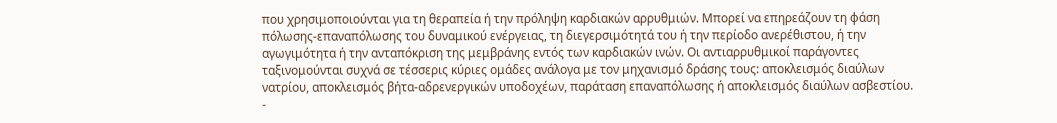που χρησιμοποιούνται για τη θεραπεία ή την πρόληψη καρδιακών αρρυθμιών. Μπορεί να επηρεάζουν τη φάση πόλωσης-επαναπόλωσης του δυναμικού ενέργειας, τη διεγερσιμότητά του ή την περίοδο ανερέθιστου, ή την αγωγιμότητα ή την ανταπόκριση της μεμβράνης εντός των καρδιακών ινών. Οι αντιαρρυθμικοί παράγοντες ταξινομούνται συχνά σε τέσσερις κύριες ομάδες ανάλογα με τον μηχανισμό δράσης τους: αποκλεισμός διαύλων νατρίου, αποκλεισμός βήτα-αδρενεργικών υποδοχέων, παράταση επαναπόλωσης ή αποκλεισμός διαύλων ασβεστίου.
-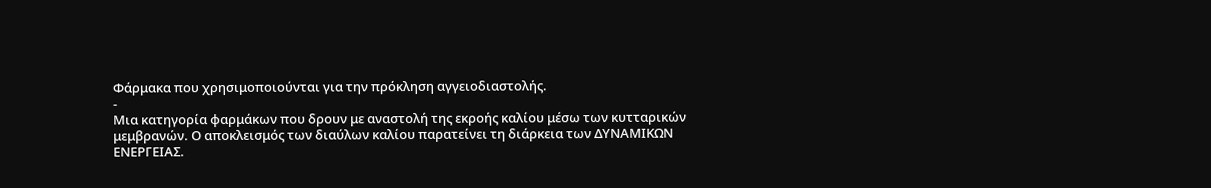Φάρμακα που χρησιμοποιούνται για την πρόκληση αγγειοδιαστολής.
-
Μια κατηγορία φαρμάκων που δρουν με αναστολή της εκροής καλίου μέσω των κυτταρικών μεμβρανών. Ο αποκλεισμός των διαύλων καλίου παρατείνει τη διάρκεια των ΔΥΝΑΜΙΚΩΝ ΕΝΕΡΓΕΙΑΣ.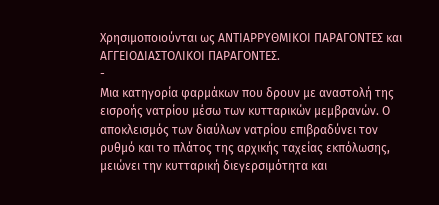Χρησιμοποιούνται ως ΑΝΤΙΑΡΡΥΘΜΙΚΟΙ ΠΑΡΑΓΟΝΤΕΣ και ΑΓΓΕΙΟΔΙΑΣΤΟΛΙΚΟΙ ΠΑΡΑΓΟΝΤΕΣ.
-
Μια κατηγορία φαρμάκων που δρουν με αναστολή της εισροής νατρίου μέσω των κυτταρικών μεμβρανών. Ο αποκλεισμός των διαύλων νατρίου επιβραδύνει τον ρυθμό και το πλάτος της αρχικής ταχείας εκπόλωσης, μειώνει την κυτταρική διεγερσιμότητα και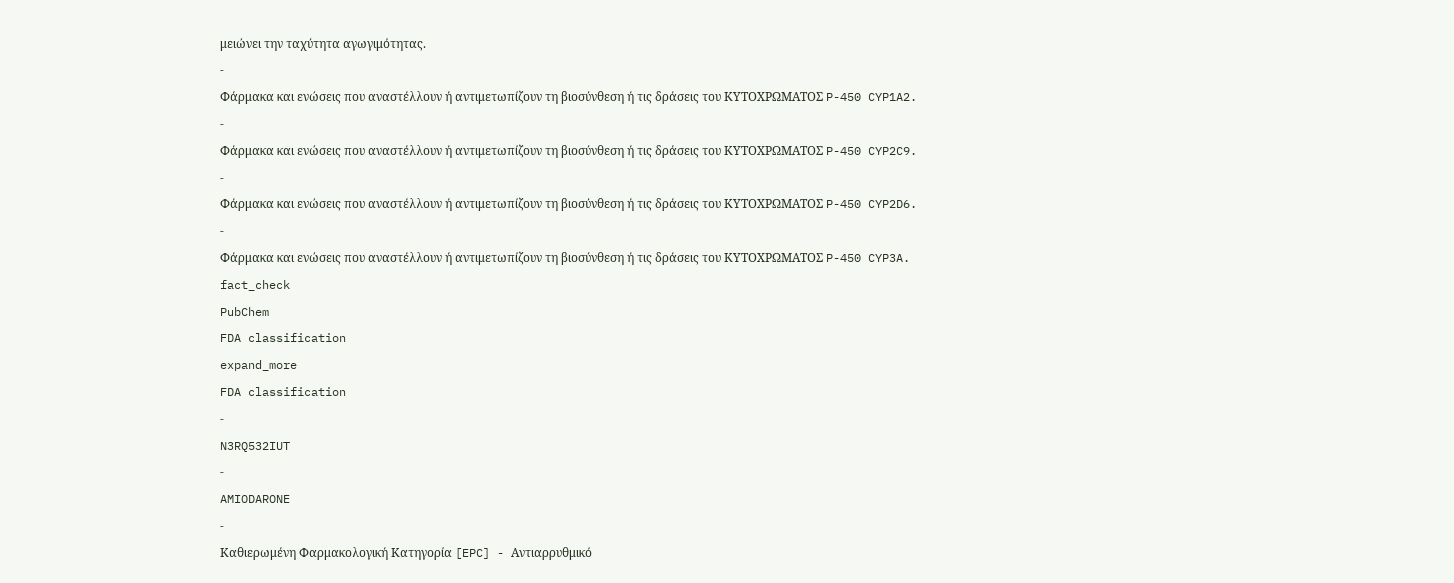μειώνει την ταχύτητα αγωγιμότητας.
-
Φάρμακα και ενώσεις που αναστέλλουν ή αντιμετωπίζουν τη βιοσύνθεση ή τις δράσεις του ΚΥΤΟΧΡΩΜΑΤΟΣ P-450 CYP1A2.
-
Φάρμακα και ενώσεις που αναστέλλουν ή αντιμετωπίζουν τη βιοσύνθεση ή τις δράσεις του ΚΥΤΟΧΡΩΜΑΤΟΣ P-450 CYP2C9.
-
Φάρμακα και ενώσεις που αναστέλλουν ή αντιμετωπίζουν τη βιοσύνθεση ή τις δράσεις του ΚΥΤΟΧΡΩΜΑΤΟΣ P-450 CYP2D6.
-
Φάρμακα και ενώσεις που αναστέλλουν ή αντιμετωπίζουν τη βιοσύνθεση ή τις δράσεις του ΚΥΤΟΧΡΩΜΑΤΟΣ P-450 CYP3A.
fact_check
PubChem
FDA classification
expand_more
FDA classification
-
N3RQ532IUT
-
AMIODARONE
-
Καθιερωμένη Φαρμακολογική Κατηγορία [EPC] - Αντιαρρυθμικό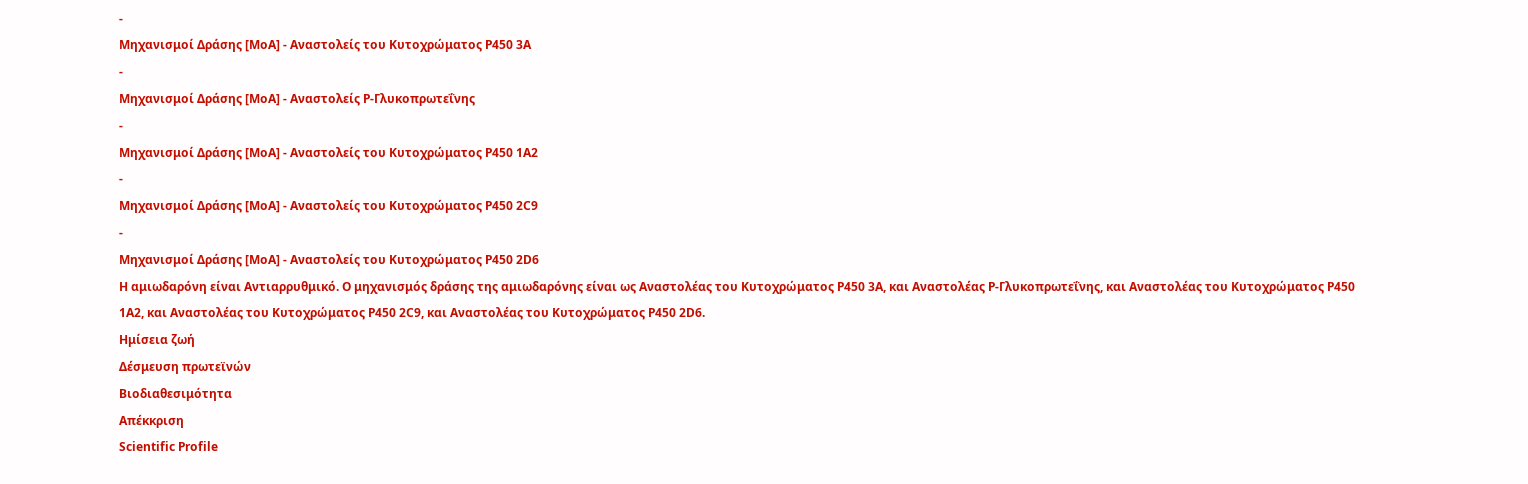-
Μηχανισμοί Δράσης [MoA] - Αναστολείς του Κυτοχρώματος P450 3A
-
Μηχανισμοί Δράσης [MoA] - Αναστολείς P-Γλυκοπρωτεΐνης
-
Μηχανισμοί Δράσης [MoA] - Αναστολείς του Κυτοχρώματος P450 1A2
-
Μηχανισμοί Δράσης [MoA] - Αναστολείς του Κυτοχρώματος P450 2C9
-
Μηχανισμοί Δράσης [MoA] - Αναστολείς του Κυτοχρώματος P450 2D6
Η αμιωδαρόνη είναι Αντιαρρυθμικό. Ο μηχανισμός δράσης της αμιωδαρόνης είναι ως Αναστολέας του Κυτοχρώματος P450 3A, και Αναστολέας P-Γλυκοπρωτεΐνης, και Αναστολέας του Κυτοχρώματος P450 1A2, και Αναστολέας του Κυτοχρώματος P450 2C9, και Αναστολέας του Κυτοχρώματος P450 2D6.
Ημίσεια ζωή
Δέσμευση πρωτεϊνών
Βιοδιαθεσιμότητα
Απέκκριση
Scientific Profile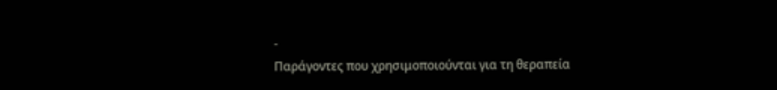-
Παράγοντες που χρησιμοποιούνται για τη θεραπεία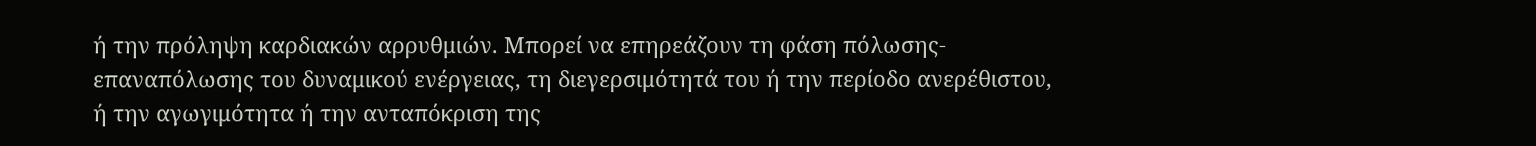ή την πρόληψη καρδιακών αρρυθμιών. Μπορεί να επηρεάζουν τη φάση πόλωσης-επαναπόλωσης του δυναμικού ενέργειας, τη διεγερσιμότητά του ή την περίοδο ανερέθιστου, ή την αγωγιμότητα ή την ανταπόκριση της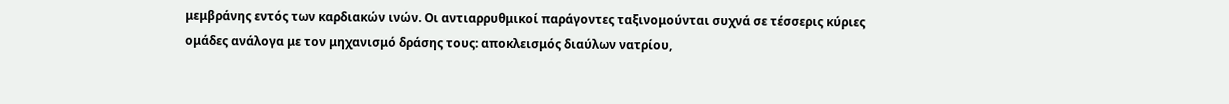μεμβράνης εντός των καρδιακών ινών. Οι αντιαρρυθμικοί παράγοντες ταξινομούνται συχνά σε τέσσερις κύριες ομάδες ανάλογα με τον μηχανισμό δράσης τους: αποκλεισμός διαύλων νατρίου,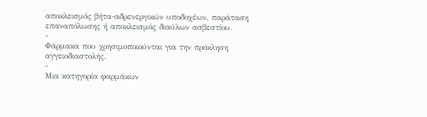αποκλεισμός βήτα-αδρενεργικών υποδοχέων, παράταση επαναπόλωσης ή αποκλεισμός διαύλων ασβεστίου.
-
Φάρμακα που χρησιμοποιούνται για την πρόκληση αγγειοδιαστολής.
-
Μια κατηγορία φαρμάκων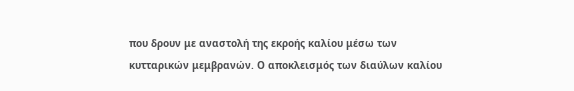που δρουν με αναστολή της εκροής καλίου μέσω των κυτταρικών μεμβρανών. Ο αποκλεισμός των διαύλων καλίου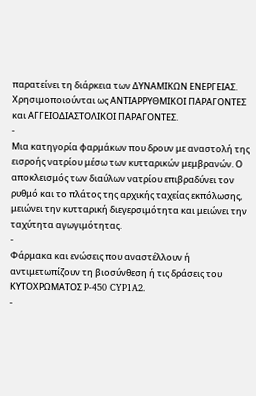παρατείνει τη διάρκεια των ΔΥΝΑΜΙΚΩΝ ΕΝΕΡΓΕΙΑΣ. Χρησιμοποιούνται ως ΑΝΤΙΑΡΡΥΘΜΙΚΟΙ ΠΑΡΑΓΟΝΤΕΣ και ΑΓΓΕΙΟΔΙΑΣΤΟΛΙΚΟΙ ΠΑΡΑΓΟΝΤΕΣ.
-
Μια κατηγορία φαρμάκων που δρουν με αναστολή της εισροής νατρίου μέσω των κυτταρικών μεμβρανών. Ο αποκλεισμός των διαύλων νατρίου επιβραδύνει τον ρυθμό και το πλάτος της αρχικής ταχείας εκπόλωσης, μειώνει την κυτταρική διεγερσιμότητα και μειώνει την ταχύτητα αγωγιμότητας.
-
Φάρμακα και ενώσεις που αναστέλλουν ή αντιμετωπίζουν τη βιοσύνθεση ή τις δράσεις του ΚΥΤΟΧΡΩΜΑΤΟΣ P-450 CYP1A2.
-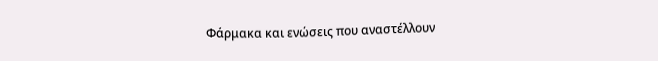Φάρμακα και ενώσεις που αναστέλλουν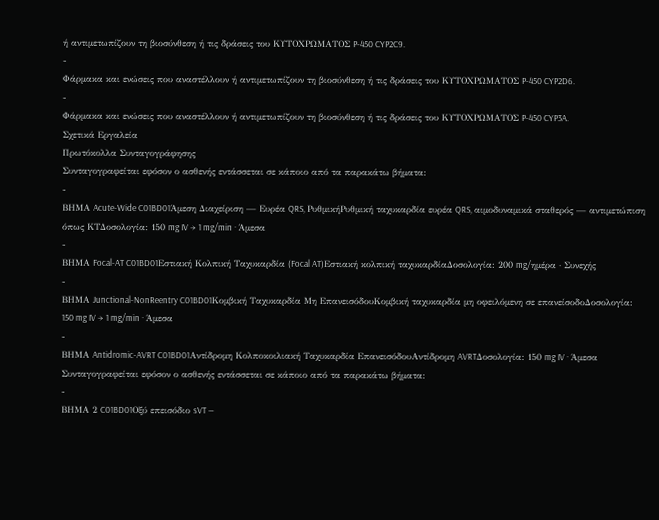ή αντιμετωπίζουν τη βιοσύνθεση ή τις δράσεις του ΚΥΤΟΧΡΩΜΑΤΟΣ P-450 CYP2C9.
-
Φάρμακα και ενώσεις που αναστέλλουν ή αντιμετωπίζουν τη βιοσύνθεση ή τις δράσεις του ΚΥΤΟΧΡΩΜΑΤΟΣ P-450 CYP2D6.
-
Φάρμακα και ενώσεις που αναστέλλουν ή αντιμετωπίζουν τη βιοσύνθεση ή τις δράσεις του ΚΥΤΟΧΡΩΜΑΤΟΣ P-450 CYP3A.
Σχετικά Εργαλεία
Πρωτόκολλα Συνταγογράφησης
Συνταγογραφείται εφόσον ο ασθενής εντάσσεται σε κάποιο από τα παρακάτω βήματα:
-
ΒΗΜΑ Acute-Wide C01BD01Άμεση Διαχείριση — Ευρέα QRS, ΡυθμικήΡυθμική ταχυκαρδία ευρέα QRS, αιμοδυναμικά σταθερός — αντιμετώπιση όπως ΚΤΔοσολογία: 150 mg IV → 1 mg/min · Άμεσα
-
ΒΗΜΑ Focal-AT C01BD01Εστιακή Κολπική Ταχυκαρδία (Focal AT)Εστιακή κολπική ταχυκαρδίαΔοσολογία: 200 mg/ημέρα · Συνεχής
-
ΒΗΜΑ Junctional-NonReentry C01BD01Κομβική Ταχυκαρδία Μη ΕπανεισόδουΚομβική ταχυκαρδία μη οφειλόμενη σε επανείσοδοΔοσολογία: 150 mg IV → 1 mg/min · Άμεσα
-
ΒΗΜΑ Antidromic-AVRT C01BD01Αντίδρομη Κολποκοιλιακή Ταχυκαρδία ΕπανεισόδουΑντίδρομη AVRTΔοσολογία: 150 mg IV · Άμεσα
Συνταγογραφείται εφόσον ο ασθενής εντάσσεται σε κάποιο από τα παρακάτω βήματα:
-
ΒΗΜΑ 2 C01BD01Οξύ επεισόδιο sVT —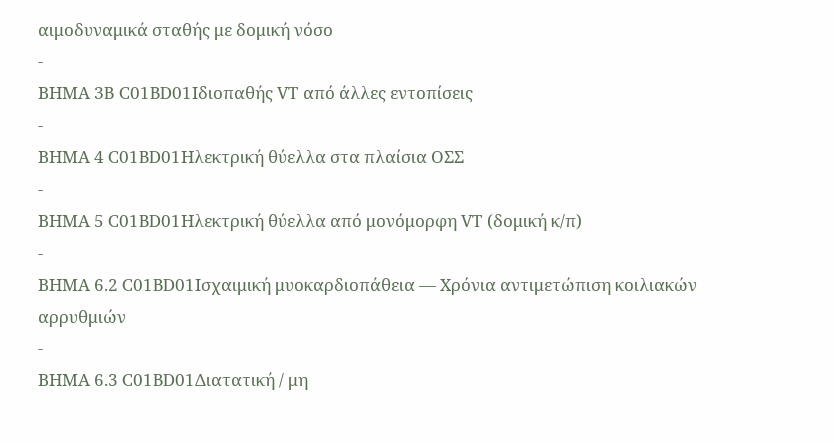αιμοδυναμικά σταθής με δομική νόσο
-
ΒΗΜΑ 3B C01BD01Ιδιοπαθής VT από άλλες εντοπίσεις
-
ΒΗΜΑ 4 C01BD01Ηλεκτρική θύελλα στα πλαίσια ΟΣΣ
-
ΒΗΜΑ 5 C01BD01Ηλεκτρική θύελλα από μονόμορφη VT (δομική κ/π)
-
ΒΗΜΑ 6.2 C01BD01Ισχαιμική μυοκαρδιοπάθεια — Χρόνια αντιμετώπιση κοιλιακών αρρυθμιών
-
ΒΗΜΑ 6.3 C01BD01Διατατική / μη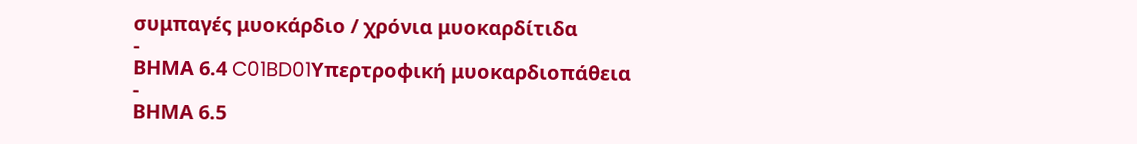συμπαγές μυοκάρδιο / χρόνια μυοκαρδίτιδα
-
ΒΗΜΑ 6.4 C01BD01Υπερτροφική μυοκαρδιοπάθεια
-
ΒΗΜΑ 6.5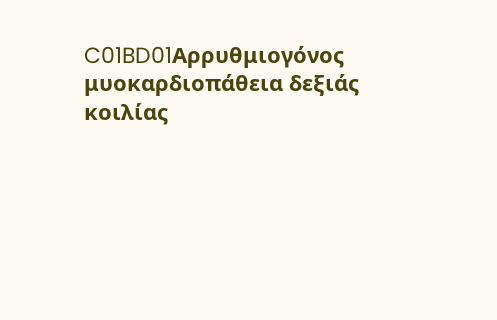C01BD01Αρρυθμιογόνος μυοκαρδιοπάθεια δεξιάς κοιλίας